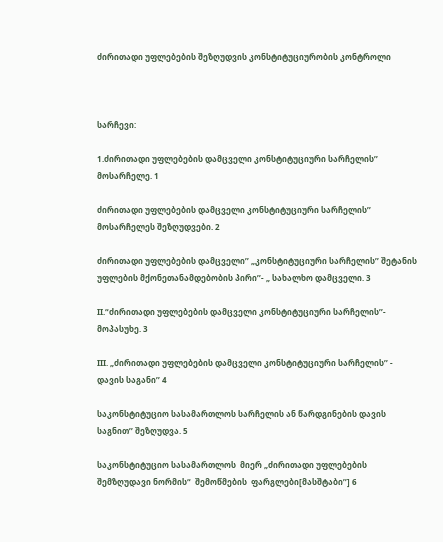ძირითადი უფლებების შეზღუდვის კონსტიტუციურობის კონტროლი



სარჩევი:

1.ძირითადი უფლებების დამცველი კონსტიტუციური სარჩელის’’ მოსარჩელე. 1

ძირითადი უფლებების დამცველი კონსტიტუციური სარჩელის’’ მოსარჩელეს შეზღუდვები. 2

ძირითადი უფლებების დამცველი’’ „კონსტიტუციური სარჩელის’’ შეტანის უფლების მქონეთანამდებობის პირი’’- „ სახალხო დამცველი. 3

II.“ძირითადი უფლებების დამცველი კონსტიტუციური სარჩელის’’- მოპასუხე. 3

III. „ძირითადი უფლებების დამცველი კონსტიტუციური სარჩელის’’ - დავის საგანი’’ 4

საკონსტიტუციო სასამართლოს სარჩელის ან წარდგინების დავის საგნით’’ შეზღუდვა. 5

საკონსტიტუციო სასამართლოს  მიერ „ძირითადი უფლებების შემზღუდავი ნორმის“  შემოწმების  ფარგლები[მასშტაბი’’] 6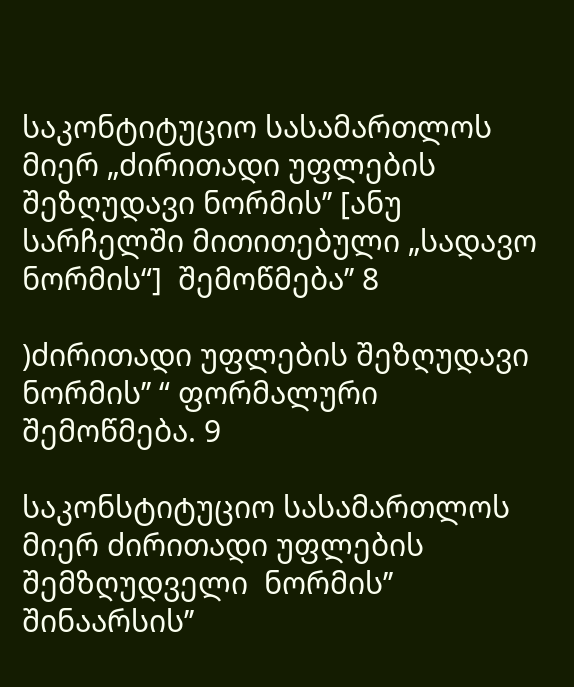საკონტიტუციო სასამართლოს მიერ „ძირითადი უფლების შეზღუდავი ნორმის’’ [ანუ სარჩელში მითითებული „სადავო ნორმის“]  შემოწმება’’ 8

)ძირითადი უფლების შეზღუდავი ნორმის’’ “ ფორმალური შემოწმება. 9

საკონსტიტუციო სასამართლოს მიერ ძირითადი უფლების შემზღუდველი  ნორმის’’  შინაარსის’’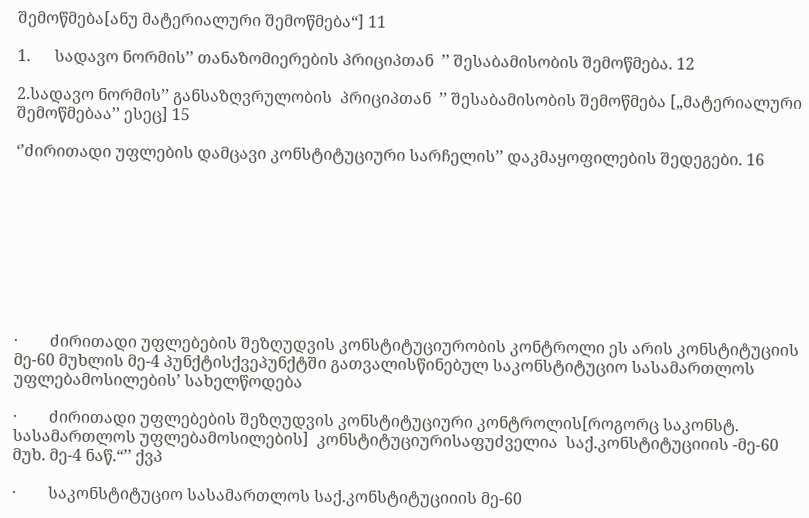შემოწმება[ანუ მატერიალური შემოწმება“] 11

1.      სადავო ნორმის’’ თანაზომიერების პრიციპთან  ’’ შესაბამისობის შემოწმება. 12

2.სადავო ნორმის’’ განსაზღვრულობის  პრიციპთან  ’’ შესაბამისობის შემოწმება [„მატერიალური შემოწმებაა’’ ესეც] 15

‘’ძირითადი უფლების დამცავი კონსტიტუციური სარჩელის’’ დაკმაყოფილების შედეგები. 16









·        ძირითადი უფლებების შეზღუდვის კონსტიტუციურობის კონტროლი ეს არის კონსტიტუციის მე-60 მუხლის მე-4 პუნქტისქვეპუნქტში გათვალისწინებულ საკონსტიტუციო სასამართლოს უფლებამოსილების’ სახელწოდება

·        ძირითადი უფლებების შეზღუდვის კონსტიტუციური კონტროლის[როგორც საკონსტ. სასამართლოს უფლებამოსილების]  კონსტიტუციურისაფუძველია  საქ.კონსტიტუციიის -მე-60 მუხ. მე-4 ნაწ.“’’ ქვპ

·        საკონსტიტუციო სასამართლოს საქ.კონსტიტუციიის მე-60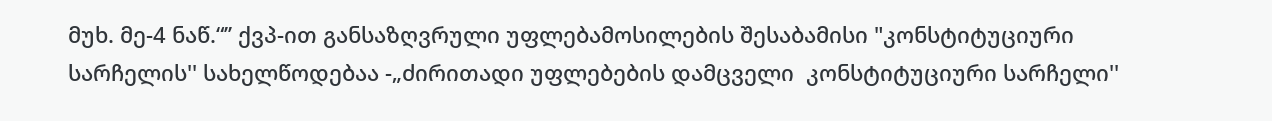მუხ. მე-4 ნაწ.“’’ ქვპ-ით განსაზღვრული უფლებამოსილების შესაბამისი "კონსტიტუციური სარჩელის'' სახელწოდებაა -„ძირითადი უფლებების დამცველი  კონსტიტუციური სარჩელი''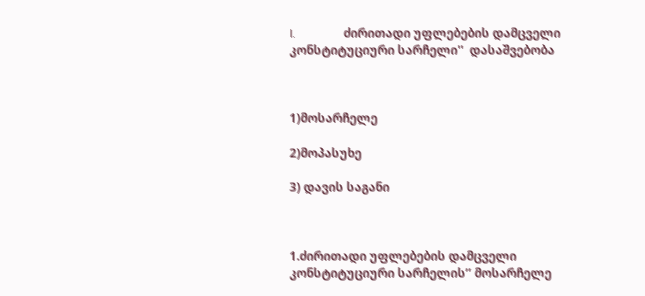I.                ძირითადი უფლებების დამცველი კონსტიტუციური სარჩელი''  დასაშვებობა



1)მოსარჩელე

2)მოპასუხე

3) დავის საგანი



1.ძირითადი უფლებების დამცველი კონსტიტუციური სარჩელის’’ მოსარჩელე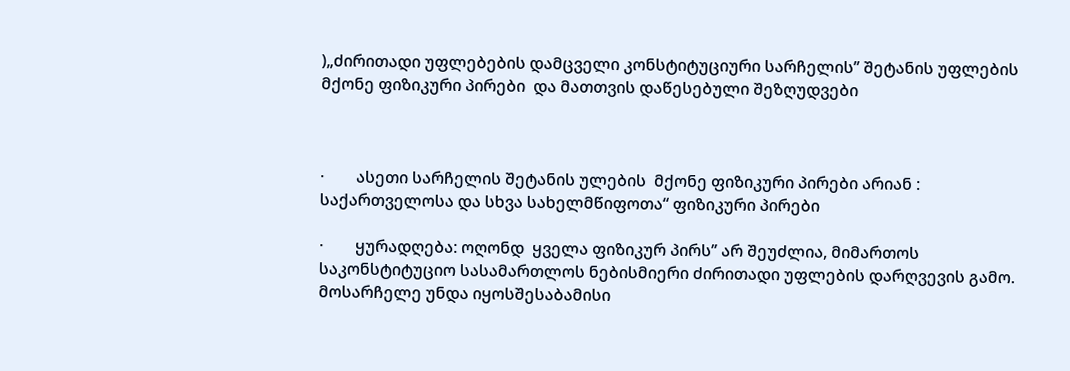)„ძირითადი უფლებების დამცველი კონსტიტუციური სარჩელის’’ შეტანის უფლების მქონე ფიზიკური პირები  და მათთვის დაწესებული შეზღუდვები



·        ასეთი სარჩელის შეტანის ულების  მქონე ფიზიკური პირები არიან : საქართველოსა და სხვა სახელმწიფოთა“ ფიზიკური პირები

·        ყურადღება: ოღონდ  ყველა ფიზიკურ პირს’’ არ შეუძლია, მიმართოს საკონსტიტუციო სასამართლოს ნებისმიერი ძირითადი უფლების დარღვევის გამო. მოსარჩელე უნდა იყოსშესაბამისი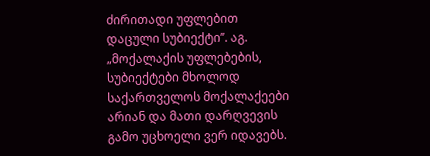ძირითადი უფლებით დაცული სუბიექტი’’. აგ.  „მოქალაქის უფლებების, სუბიექტები მხოლოდ საქართველოს მოქალაქეები არიან და მათი დარღვევის გამო უცხოელი ვერ იდავებს.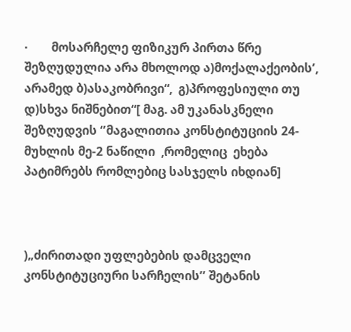·        მოსარჩელე ფიზიკურ პირთა წრე შეზღუდულია არა მხოლოდ ა)მოქალაქეობის’, არამედ ბ)ასაკობრივი“,  გ)პროფესიული თუ  დ)სხვა ნიშნებით“[ მაგ. ამ უკანასკნელი  შეზღუდვის ‘’მაგალითია კონსტიტუციის 24- მუხლის მე-2 ნაწილი  ,რომელიც  ეხება პატიმრებს რომლებიც სასჯელს იხდიან]



)„ძირითადი უფლებების დამცველი კონსტიტუციური სარჩელის’’ შეტანის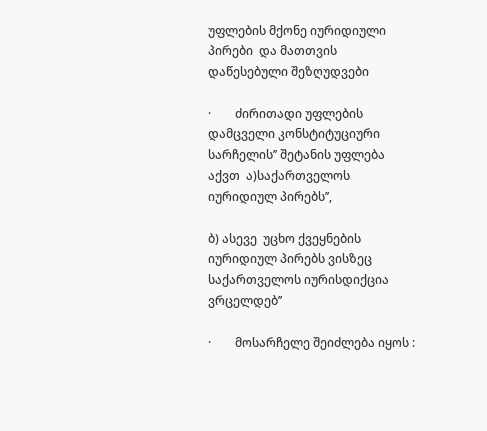უფლების მქონე იურიდიული პირები  და მათთვის დაწესებული შეზღუდვები

·        ძირითადი უფლების დამცველი კონსტიტუციური სარჩელის’’ შეტანის უფლება აქვთ  ა)საქართველოს იურიდიულ პირებს’’,

ბ) ასევე  უცხო ქვეყნების  იურიდიულ პირებს ვისზეც საქართველოს იურისდიქცია ვრცელდებ’’

·        მოსარჩელე შეიძლება იყოს :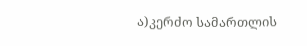ა)კერძო სამართლის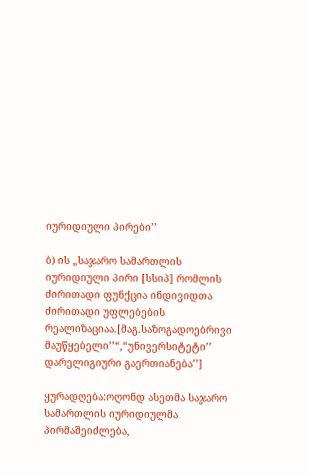იურიდიული პირები’’

ბ) ის „საჯარო სამართლის იურიდიული პირი [სსიპ] რომლის ძირითადი ფუნქცია ინდივიდთა ძირითადი უფლებების რეალიზაციაა.[მაგ.საზოგადოებრივი მაუწყებელი’’“,“უნივერსიტეტი’’ დარელიგიური გაერთიანება’’]

ყურადღება:ოღონდ ასეთმა საჯარო სამართლის იურიდიულმა პირმაშეიძლება,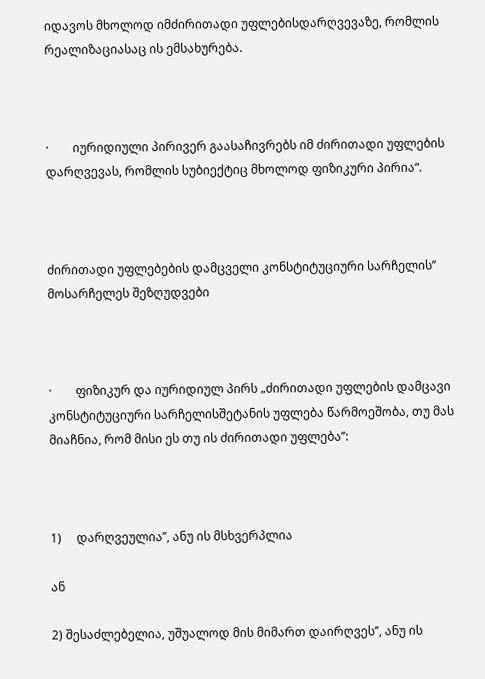იდავოს მხოლოდ იმძირითადი უფლებისდარღვევაზე, რომლის რეალიზაციასაც ის ემსახურება.



·        იურიდიული პირივერ გაასაჩივრებს იმ ძირითადი უფლების დარღვევას, რომლის სუბიექტიც მხოლოდ ფიზიკური პირია“.



ძირითადი უფლებების დამცველი კონსტიტუციური სარჩელის’’ მოსარჩელეს შეზღუდვები



·        ფიზიკურ და იურიდიულ პირს „ძირითადი უფლების დამცავი კონსტიტუციური სარჩელისშეტანის უფლება წარმოეშობა, თუ მას მიაჩნია, რომ მისი ეს თუ ის ძირითადი უფლება’’:



1)     დარღვეულია’’, ანუ ის მსხვერპლია

ან

2) შესაძლებელია, უშუალოდ მის მიმართ დაირღვეს’’, ანუ ის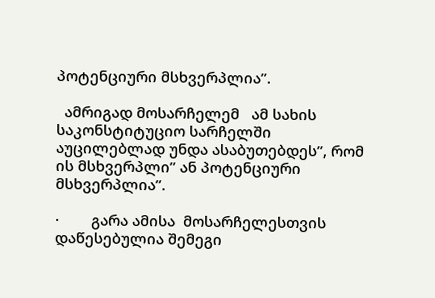პოტენციური მსხვერპლია’’.

  ამრიგად მოსარჩელემ   ამ სახის საკონსტიტუციო სარჩელში აუცილებლად უნდა ასაბუთებდეს’’, რომ ის მსხვერპლი’’ ან პოტენციური მსხვერპლია’’.

·        გარა ამისა  მოსარჩელესთვის დაწესებულია შემეგი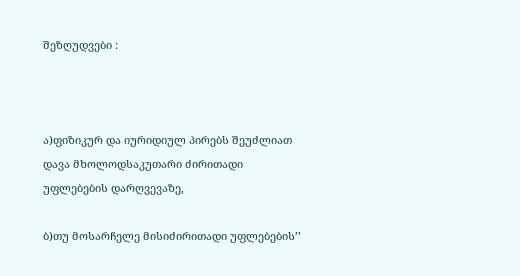შეზღუდვები :



ა)ფიზიკურ და იურიდიულ პირებს შეუძლიათ დავა მხოლოდსაკუთარი ძირითადი უფლებების დარღვევაზე,

ბ)თუ მოსარჩელე მისიძირითადი უფლებების’’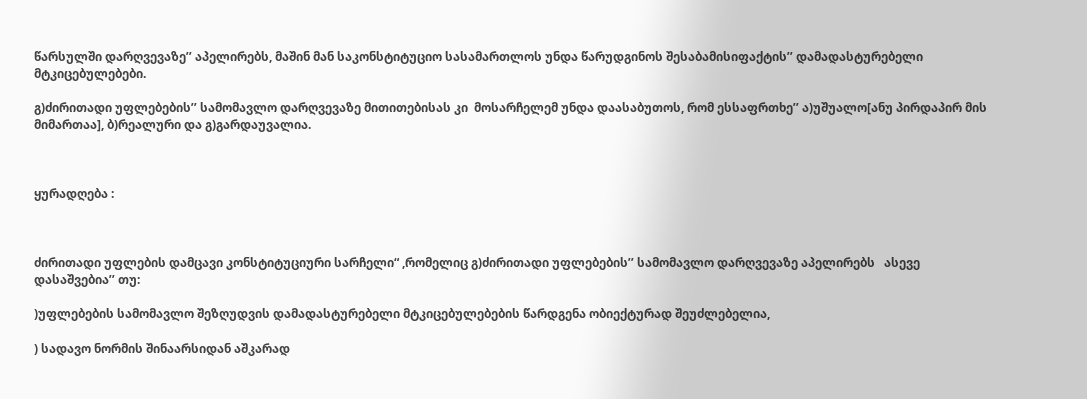წარსულში დარღვევაზე’’ აპელირებს, მაშინ მან საკონსტიტუციო სასამართლოს უნდა წარუდგინოს შესაბამისიფაქტის’’ დამადასტურებელი მტკიცებულებები.

გ)ძირითადი უფლებების’’ სამომავლო დარღვევაზე მითითებისას კი  მოსარჩელემ უნდა დაასაბუთოს, რომ ესსაფრთხე’’ ა)უშუალო[ანუ პირდაპირ მის მიმართაა], ბ)რეალური და გ)გარდაუვალია.



ყურადღება :



ძირითადი უფლების დამცავი კონსტიტუციური სარჩელი“ ,რომელიც გ)ძირითადი უფლებების’’ სამომავლო დარღვევაზე აპელირებს   ასევე დასაშვებია’’ თუ:

)უფლებების სამომავლო შეზღუდვის დამადასტურებელი მტკიცებულებების წარდგენა ობიექტურად შეუძლებელია,

) სადავო ნორმის შინაარსიდან აშკარად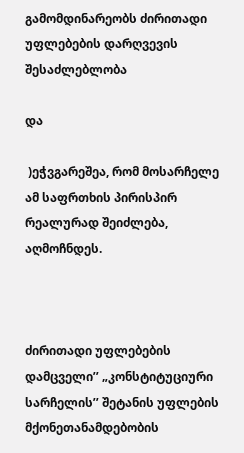გამომდინარეობს ძირითადი უფლებების დარღვევის შესაძლებლობა

და

 )ეჭვგარეშეა, რომ მოსარჩელე ამ საფრთხის პირისპირ რეალურად შეიძლება, აღმოჩნდეს.



ძირითადი უფლებების დამცველი’’ „კონსტიტუციური სარჩელის’’ შეტანის უფლების მქონეთანამდებობის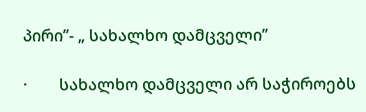პირი’’- „ სახალხო დამცველი’’

·        სახალხო დამცველი არ საჭიროებს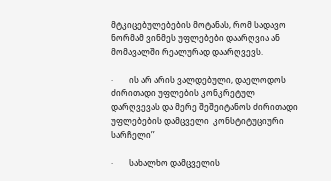მტკიცებულებების მოტანას, რომ სადავო ნორმამ ვინმეს უფლებები დაარღვია ან მომავალში რეალურად დაარღვევს.

·        ის არ არის ვალდებული, დაელოდოს ძირითადი უფლების კონკრეტულ დარღვევას და მერე შეშეიტანოს ძირითადი უფლებების დამცველი  კონსტიტუციური სარჩელი’’

·        სახალხო დამცველის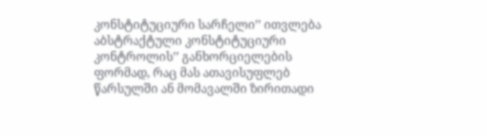კონსტიტუციური სარჩელი’’ ითვლება  აბსტრაქტული კონსტიტუციური კონტროლის’’ განხორციელების ფორმად, რაც მას ათავისუფლებ წარსულში ან მომავალში ზირითადი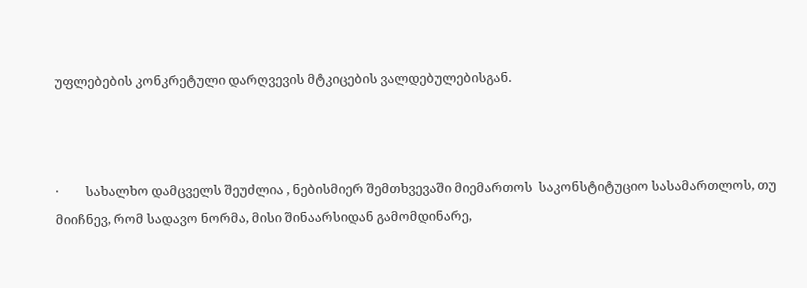უფლებების კონკრეტული დარღვევის მტკიცების ვალდებულებისგან.



·         სახალხო დამცველს შეუძლია , ნებისმიერ შემთხვევაში მიემართოს  საკონსტიტუციო სასამართლოს, თუ მიიჩნევ, რომ სადავო ნორმა, მისი შინაარსიდან გამომდინარე,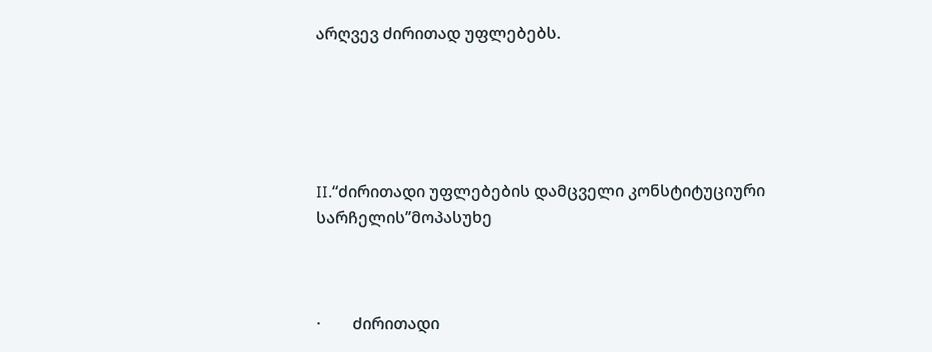არღვევ ძირითად უფლებებს.





II.“ძირითადი უფლებების დამცველი კონსტიტუციური სარჩელის’’მოპასუხე



·        ძირითადი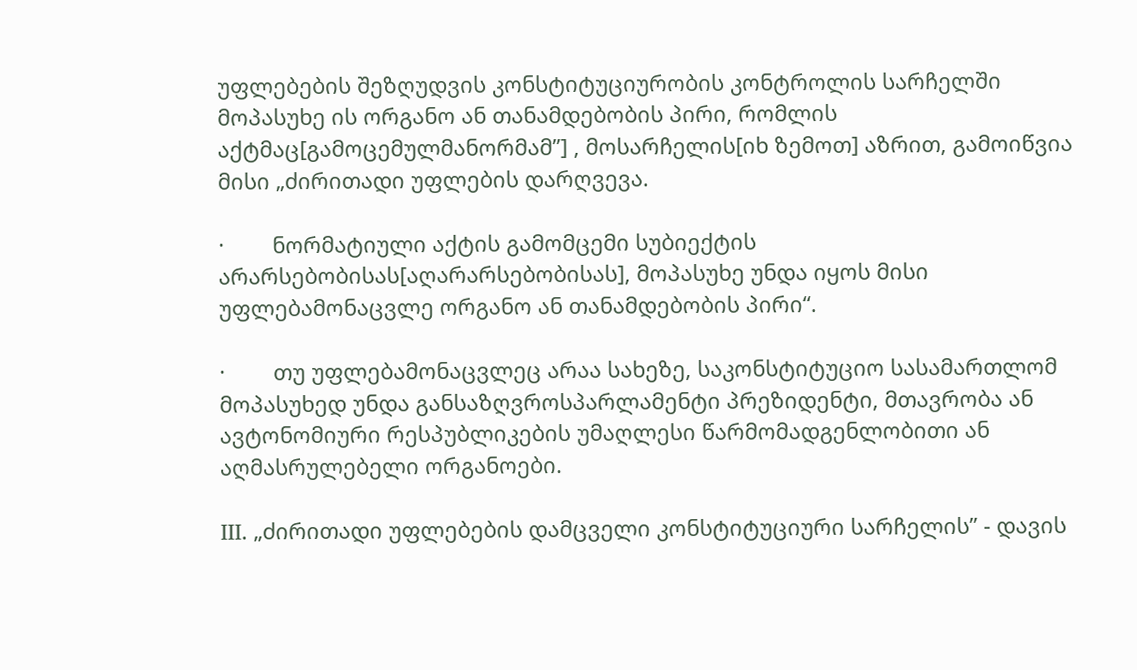უფლებების შეზღუდვის კონსტიტუციურობის კონტროლის სარჩელში მოპასუხე ის ორგანო ან თანამდებობის პირი, რომლის აქტმაც[გამოცემულმანორმამ’’] , მოსარჩელის[იხ ზემოთ] აზრით, გამოიწვია  მისი „ძირითადი უფლების დარღვევა.

·        ნორმატიული აქტის გამომცემი სუბიექტის არარსებობისას[აღარარსებობისას], მოპასუხე უნდა იყოს მისი უფლებამონაცვლე ორგანო ან თანამდებობის პირი“.

·        თუ უფლებამონაცვლეც არაა სახეზე, საკონსტიტუციო სასამართლომ მოპასუხედ უნდა განსაზღვროსპარლამენტი პრეზიდენტი, მთავრობა ან ავტონომიური რესპუბლიკების უმაღლესი წარმომადგენლობითი ან აღმასრულებელი ორგანოები.

III. „ძირითადი უფლებების დამცველი კონსტიტუციური სარჩელის’’ - დავის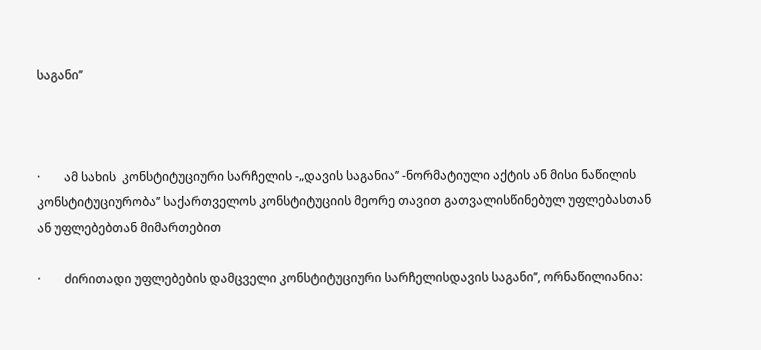საგანი’’



·        ამ სახის  კონსტიტუციური სარჩელის -„დავის საგანია’’ -ნორმატიული აქტის ან მისი ნაწილის კონსტიტუციურობა’’ საქართველოს კონსტიტუციის მეორე თავით გათვალისწინებულ უფლებასთან ან უფლებებთან მიმართებით

·        ძირითადი უფლებების დამცველი კონსტიტუციური სარჩელისდავის საგანი’’, ორნაწილიანია: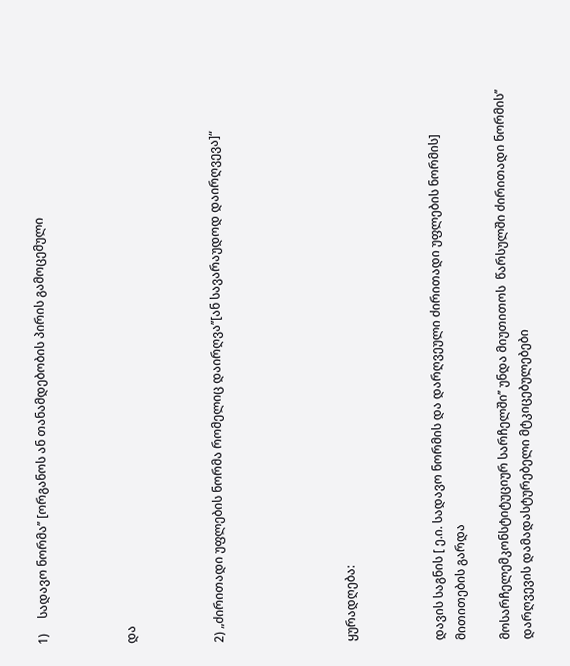1)     სადავო ნორმა’’ [ორგანოს ან თანამდებობის პირის გამოცემული



და



2) „ძირითადი უფლების ნორმა რომელიც დაირღვა’’[ან სავარაუდოდ დაირღვევა]“





ყურადღება:



დავის საგნის [ ე.ი. სადავო ნორმის და დარღვეული ძირითადი უფლების ნორმის]  მითითების გარდა

მოსარჩელემკონსტიტუციურ სარჩელში’’ უნდა მიუთითოს  წარსულში ძირითადი ნორმის’’ დარღვევის დამადასტურებელი მტკიცებულებები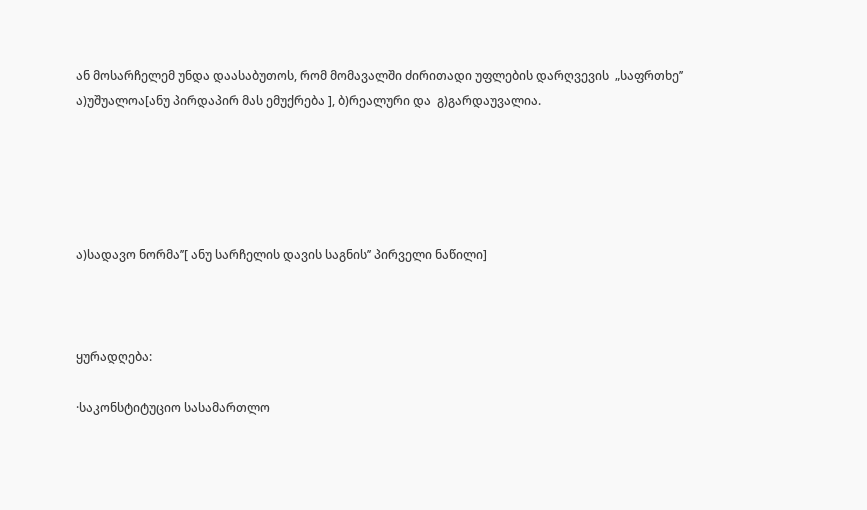ან მოსარჩელემ უნდა დაასაბუთოს, რომ მომავალში ძირითადი უფლების დარღვევის  „საფრთხე’’  ა)უშუალოა[ანუ პირდაპირ მას ემუქრება ], ბ)რეალური და  გ)გარდაუვალია.





ა)სადავო ნორმა’’[ ანუ სარჩელის დავის საგნის’’ პირველი ნაწილი]



ყურადღება:

·საკონსტიტუციო სასამართლო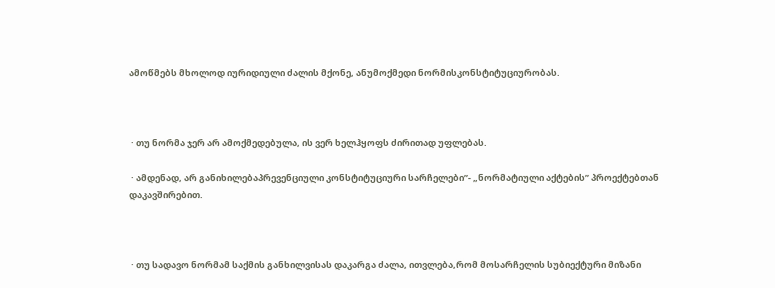ამოწმებს მხოლოდ იურიდიული ძალის მქონე, ანუმოქმედი ნორმისკონსტიტუციურობას.



 · თუ ნორმა ჯერ არ ამოქმედებულა, ის ვერ ხელჰყოფს ძირითად უფლებას.

 · ამდენად, არ განიხილებაპრევენციული კონსტიტუციური სარჩელები’’- „ნორმატიული აქტების’’ პროექტებთან დაკავშირებით.



 · თუ სადავო ნორმამ საქმის განხილვისას დაკარგა ძალა, ითვლება,რომ მოსარჩელის სუბიექტური მიზანი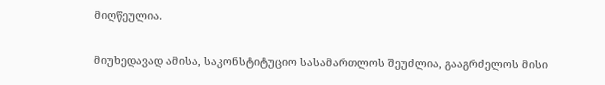მიღწეულია.

მიუხედავად ამისა, საკონსტიტუციო სასამართლოს შეუძლია, გააგრძელოს მისი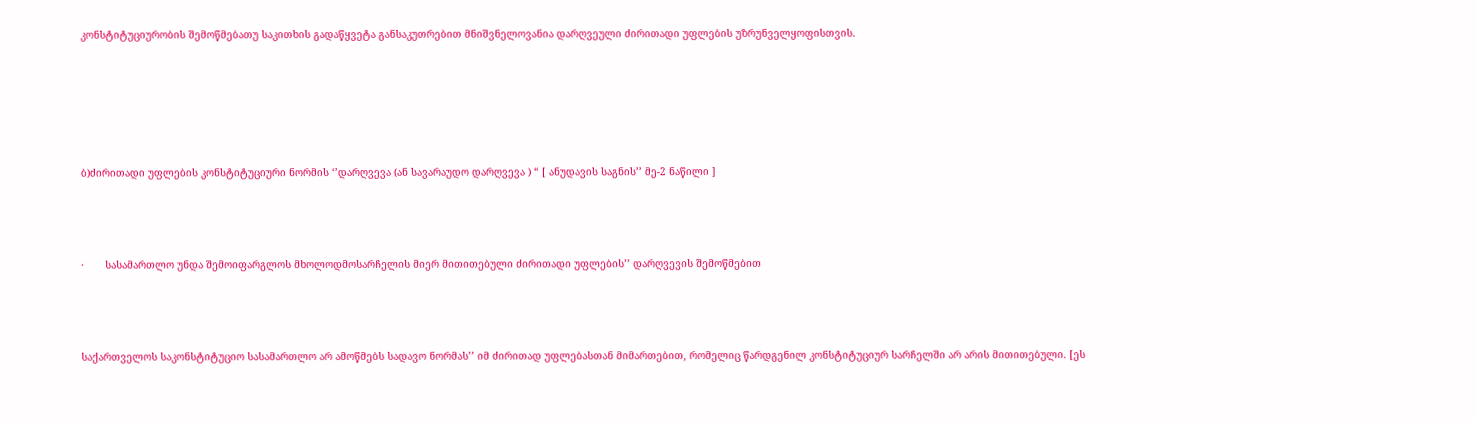კონსტიტუციურობის შემოწმებათუ საკითხის გადაწყვეტა განსაკუთრებით მნიშვნელოვანია დარღვეული ძირითადი უფლების უზრუნველყოფისთვის.





ბ)ძირითადი უფლების კონსტიტუციური ნორმის ‘’დარღვევა (ან სავარაუდო დარღვევა ) “ [ ანუდავის საგნის’’ მე-2 ნაწილი ]



·       სასამართლო უნდა შემოიფარგლოს მხოლოდმოსარჩელის მიერ მითითებული ძირითადი უფლების’’ დარღვევის შემოწმებით



საქართველოს საკონსტიტუციო სასამართლო არ ამოწმებს სადავო ნორმას’’ იმ ძირითად უფლებასთან მიმართებით, რომელიც წარდგენილ კონსტიტუციურ სარჩელში არ არის მითითებული. [ეს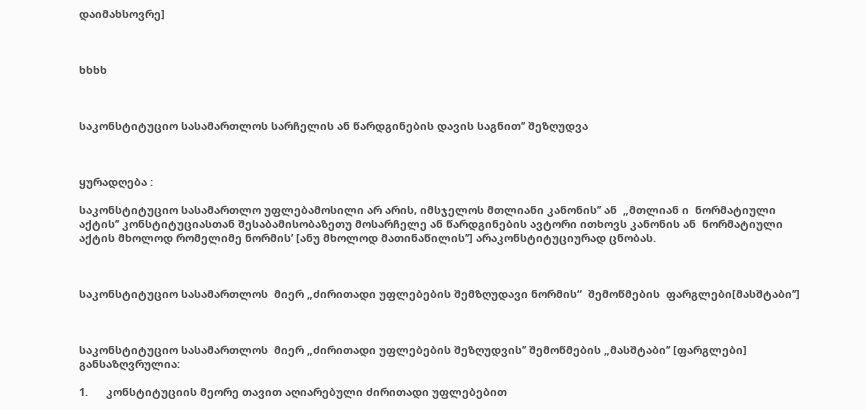დაიმახსოვრე]



ხხხხ



საკონსტიტუციო სასამართლოს სარჩელის ან წარდგინების დავის საგნით’’ შეზღუდვა



ყურადღება :

საკონსტიტუციო სასამართლო უფლებამოსილი არ არის, იმსჯელოს მთლიანი კანონის’’ ან  „მთლიან ი  ნორმატიული აქტის’’ კონსტიტუციასთან შესაბამისობაზეთუ მოსარჩელე ან წარდგინების ავტორი ითხოვს კანონის ან  ნორმატიული აქტის მხოლოდ რომელიმე ნორმის’ [ანუ მხოლოდ მათინაწილის’’] არაკონსტიტუციურად ცნობას.



საკონსტიტუციო სასამართლოს  მიერ „ძირითადი უფლებების შემზღუდავი ნორმის“  შემოწმების  ფარგლები[მასშტაბი’’]



საკონსტიტუციო სასამართლოს  მიერ „ძირითადი უფლებების შეზღუდვის’’ შემოწმების „მასშტაბი’’ [ფარგლები] განსაზღვრულია:

1.      კონსტიტუციის მეორე თავით აღიარებული ძირითადი უფლებებით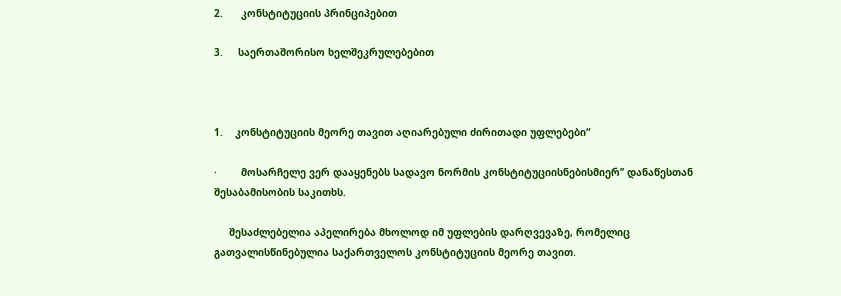2.      კონსტიტუციის პრინციპებით

3.     საერთაშორისო ხელშეკრულებებით



1.    კონსტიტუციის მეორე თავით აღიარებული ძირითადი უფლებები“

·        მოსარჩელე ვერ დააყენებს სადავო ნორმის კონსტიტუციისნებისმიერ’’ დანაწესთან შესაბამისობის საკითხს.

     შესაძლებელია აპელირება მხოლოდ იმ უფლების დარღვევაზე, რომელიც გათვალისწინებულია საქართველოს კონსტიტუციის მეორე თავით.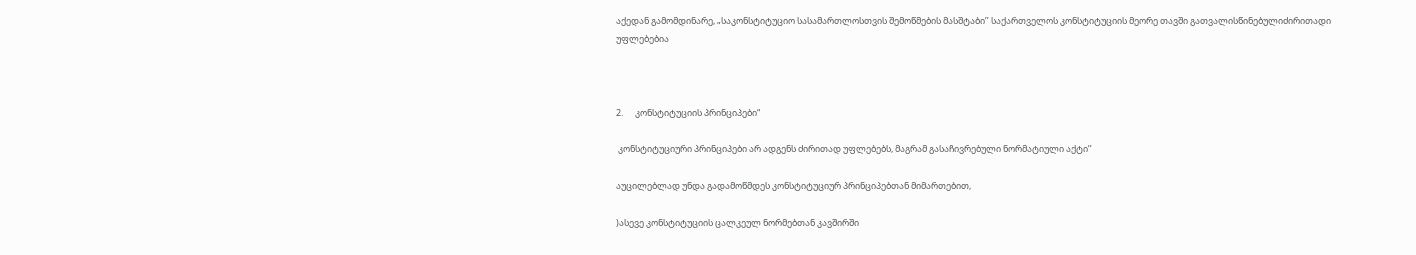აქედან გამომდინარე, „საკონსტიტუციო სასამართლოსთვის შემოწმების მასშტაბი’’ საქართველოს კონსტიტუციის მეორე თავში გათვალისწინებულიძირითადი უფლებებია



2.      კონსტიტუციის პრინციპები“

 კონსტიტუციური პრინციპები არ ადგენს ძირითად უფლებებს, მაგრამ გასაჩივრებული ნორმატიული აქტი’’

აუცილებლად უნდა გადამოწმდეს კონსტიტუციურ პრინციპებთან მიმართებით,

)ასევე კონსტიტუციის ცალკეულ ნორმებთან კავშირში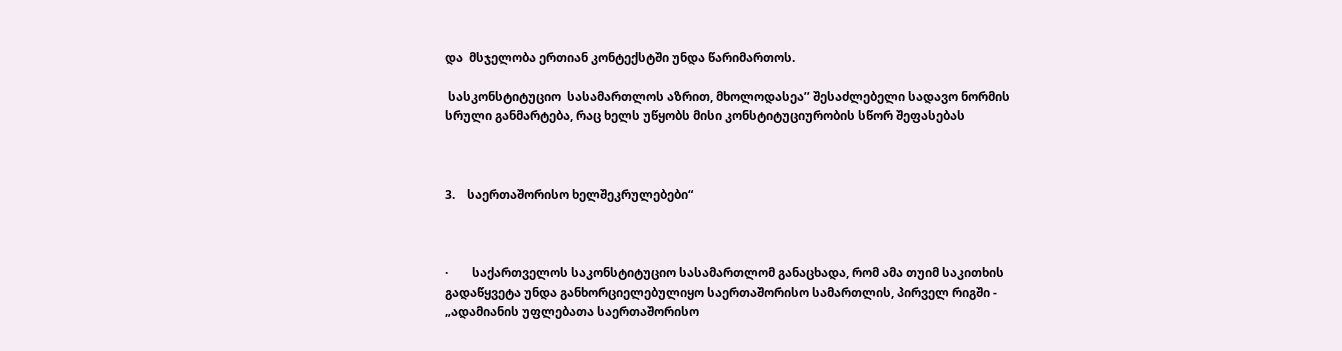და  მსჯელობა ერთიან კონტექსტში უნდა წარიმართოს.

 სასკონსტიტუციო  სასამართლოს აზრით, მხოლოდასეა’’ შესაძლებელი სადავო ნორმის სრული განმარტება, რაც ხელს უწყობს მისი კონსტიტუციურობის სწორ შეფასებას



3.    საერთაშორისო ხელშეკრულებები“



·        საქართველოს საკონსტიტუციო სასამართლომ განაცხადა, რომ ამა თუიმ საკითხის გადაწყვეტა უნდა განხორციელებულიყო საერთაშორისო სამართლის, პირველ რიგში - „ადამიანის უფლებათა საერთაშორისო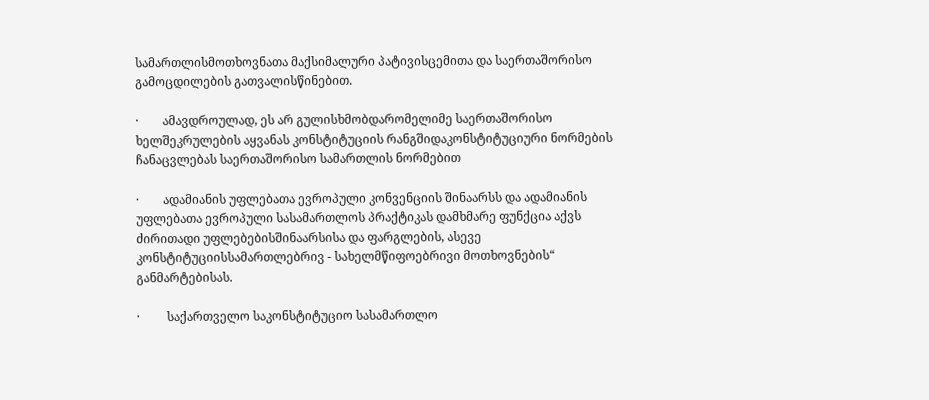სამართლისმოთხოვნათა მაქსიმალური პატივისცემითა და საერთაშორისო გამოცდილების გათვალისწინებით.

·        ამავდროულად, ეს არ გულისხმობდარომელიმე საერთაშორისო ხელშეკრულების აყვანას კონსტიტუციის რანგშიდაკონსტიტუციური ნორმების ჩანაცვლებას საერთაშორისო სამართლის ნორმებით

·        ადამიანის უფლებათა ევროპული კონვენციის შინაარსს და ადამიანის უფლებათა ევროპული სასამართლოს პრაქტიკას დამხმარე ფუნქცია აქვს ძირითადი უფლებებისშინაარსისა და ფარგლების, ასევე კონსტიტუციისსამართლებრივ - სახელმწიფოებრივი მოთხოვნების“ განმარტებისას.

·         საქართველო საკონსტიტუციო სასამართლო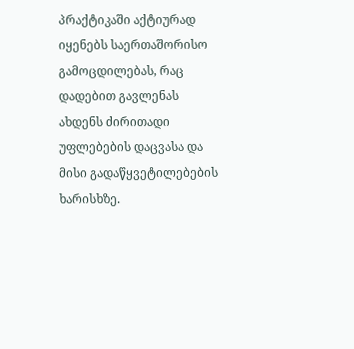პრაქტიკაში აქტიურად იყენებს საერთაშორისო გამოცდილებას, რაც დადებით გავლენას ახდენს ძირითადი უფლებების დაცვასა და მისი გადაწყვეტილებების ხარისხზე.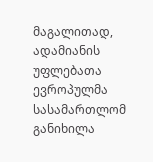მაგალითად,  ადამიანის უფლებათა ევროპულმა  სასამართლომ განიხილა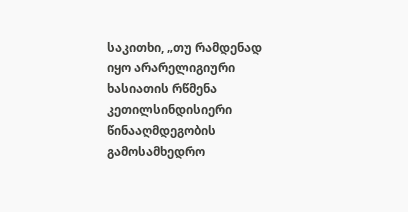საკითხი, „თუ რამდენად იყო არარელიგიური ხასიათის რწმენა კეთილსინდისიერი წინააღმდეგობის გამოსამხედრო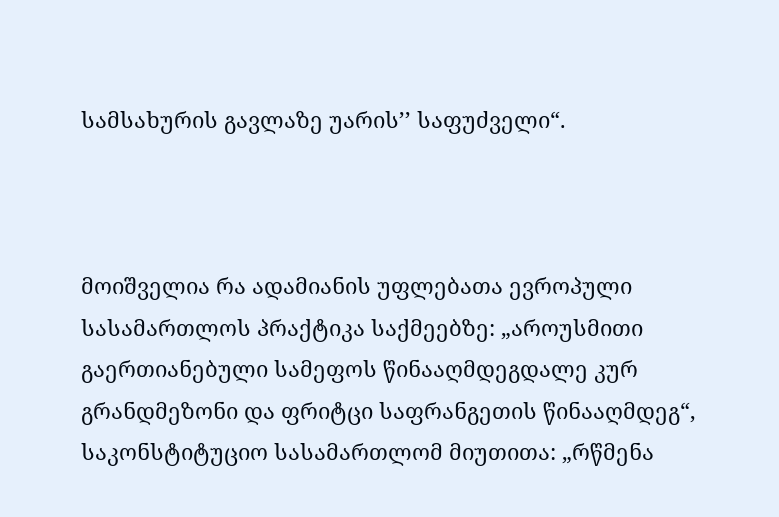სამსახურის გავლაზე უარის’’ საფუძველი“.



მოიშველია რა ადამიანის უფლებათა ევროპული სასამართლოს პრაქტიკა საქმეებზე: „აროუსმითი გაერთიანებული სამეფოს წინააღმდეგდალე კურ გრანდმეზონი და ფრიტცი საფრანგეთის წინააღმდეგ“, საკონსტიტუციო სასამართლომ მიუთითა: „რწმენა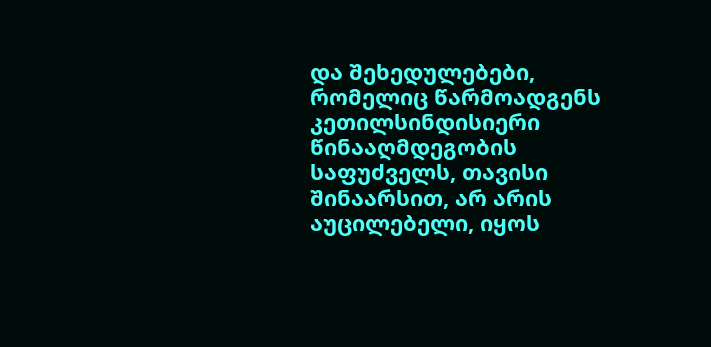და შეხედულებები, რომელიც წარმოადგენს კეთილსინდისიერი წინააღმდეგობის საფუძველს, თავისი შინაარსით, არ არის აუცილებელი, იყოს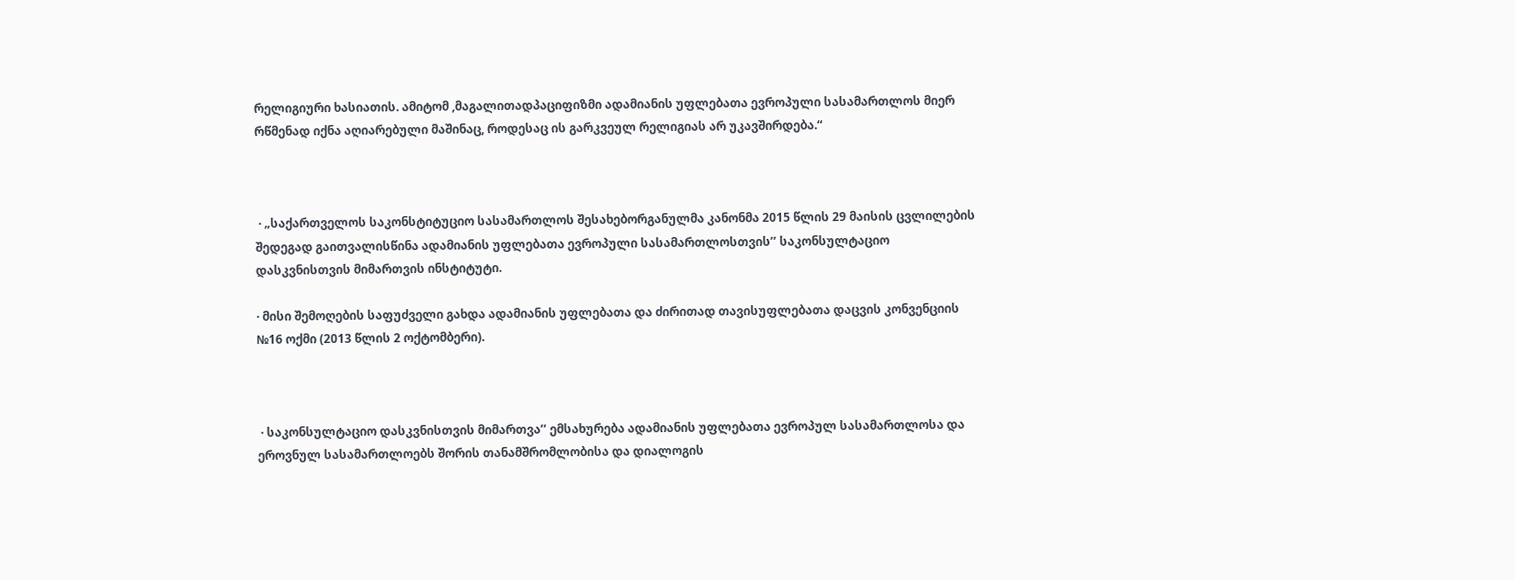რელიგიური ხასიათის. ამიტომ ,მაგალითადპაციფიზმი ადამიანის უფლებათა ევროპული სასამართლოს მიერ რწმენად იქნა აღიარებული მაშინაც, როდესაც ის გარკვეულ რელიგიას არ უკავშირდება.“



 · „საქართველოს საკონსტიტუციო სასამართლოს შესახებორგანულმა კანონმა 2015 წლის 29 მაისის ცვლილების შედეგად გაითვალისწინა ადამიანის უფლებათა ევროპული სასამართლოსთვის’’ საკონსულტაციო დასკვნისთვის მიმართვის ინსტიტუტი.

· მისი შემოღების საფუძველი გახდა ადამიანის უფლებათა და ძირითად თავისუფლებათა დაცვის კონვენციის №16 ოქმი (2013 წლის 2 ოქტომბერი).



 · საკონსულტაციო დასკვნისთვის მიმართვა’’ ემსახურება ადამიანის უფლებათა ევროპულ სასამართლოსა და ეროვნულ სასამართლოებს შორის თანამშრომლობისა და დიალოგის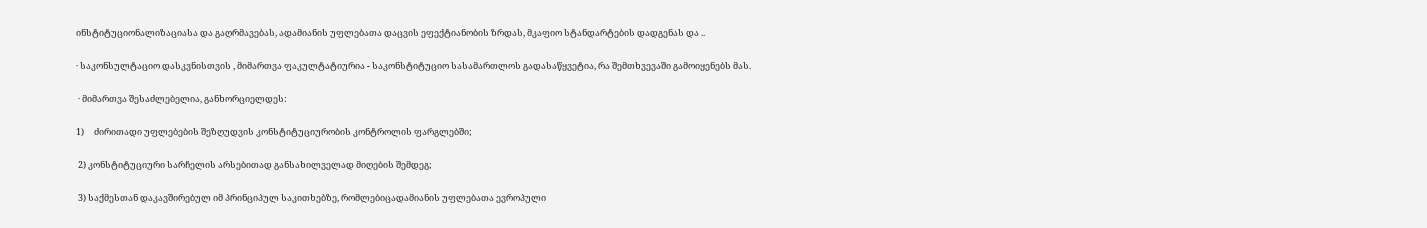ინსტიტუციონალიზაციასა და გაღრმავებას, ადამიანის უფლებათა დაცვის ეფექტიანობის ზრდას, მკაფიო სტანდარტების დადგენას და ..

· საკონსულტაციო დასკვნისთვის , მიმართვა ფაკულტატიურია - საკონსტიტუციო სასამართლოს გადასაწყვეტია, რა შემთხვევაში გამოიყენებს მას.

 · მიმართვა შესაძლებელია, განხორციელდეს:

1)     ძირითადი უფლებების შეზღუდვის კონსტიტუციურობის კონტროლის ფარგლებში;

 2) კონსტიტუციური სარჩელის არსებითად განსახილველად მიღების შემდეგ;

 3) საქმესთან დაკავშირებულ იმ პრინციპულ საკითხებზე, რომლებიცადამიანის უფლებათა ევროპული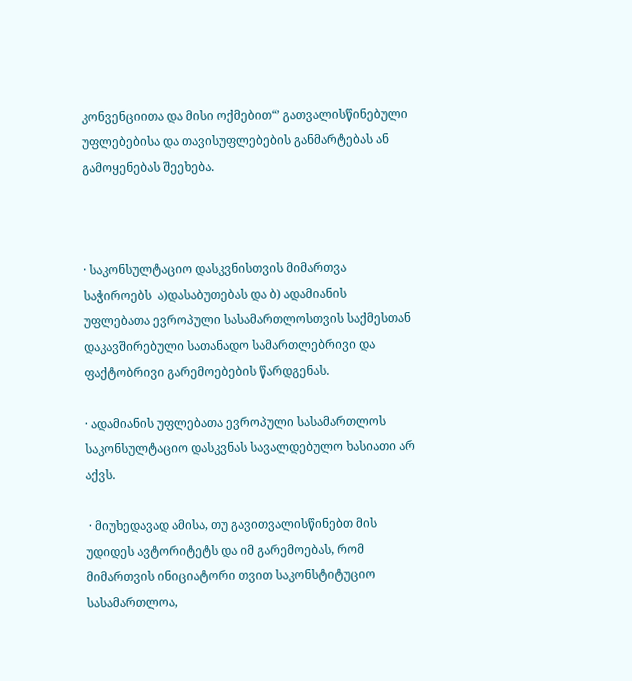კონვენციითა და მისი ოქმებით“’ გათვალისწინებული უფლებებისა და თავისუფლებების განმარტებას ან გამოყენებას შეეხება.



· საკონსულტაციო დასკვნისთვის მიმართვა საჭიროებს  ა)დასაბუთებას და ბ) ადამიანის უფლებათა ევროპული სასამართლოსთვის საქმესთან დაკავშირებული სათანადო სამართლებრივი და ფაქტობრივი გარემოებების წარდგენას.

· ადამიანის უფლებათა ევროპული სასამართლოს საკონსულტაციო დასკვნას სავალდებულო ხასიათი არ აქვს.

 · მიუხედავად ამისა, თუ გავითვალისწინებთ მის უდიდეს ავტორიტეტს და იმ გარემოებას, რომ მიმართვის ინიციატორი თვით საკონსტიტუციო სასამართლოა,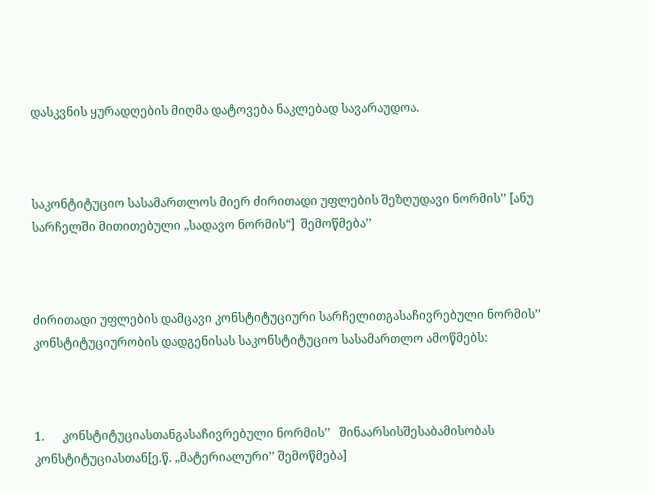დასკვნის ყურადღების მიღმა დატოვება ნაკლებად სავარაუდოა.



საკონტიტუციო სასამართლოს მიერ ძირითადი უფლების შეზღუდავი ნორმის’’ [ანუ სარჩელში მითითებული „სადავო ნორმის“]  შემოწმება’’



ძირითადი უფლების დამცავი კონსტიტუციური სარჩელითგასაჩივრებული ნორმის’’ კონსტიტუციურობის დადგენისას საკონსტიტუციო სასამართლო ამოწმებს:



1.      კონსტიტუციასთანგასაჩივრებული ნორმის’’   შინაარსისშესაბამისობას კონსტიტუციასთან[ე.წ. „მატერიალური’’ შემოწმება]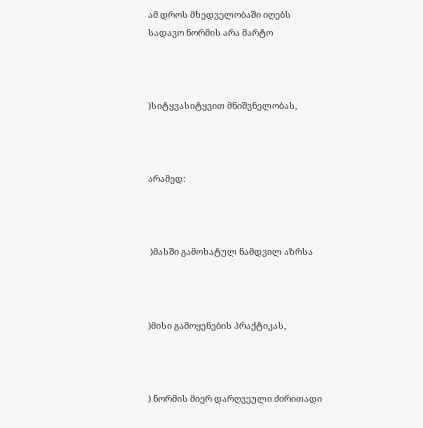ამ დროს მხედველობაში იღებს სადავო ნორმის არა მარტო



)სიტყვასიტყვით მნიშვნელობას,



არამედ:



 )მასში გამოხატულ ნამდვილ აზრსა



)მისი გამოყენების პრაქტიკას,



) ნორმის მიერ დარღვეული ძირითადი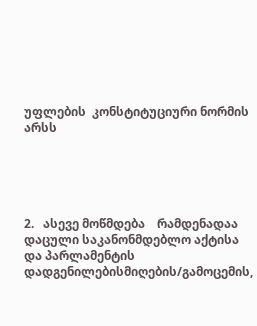უფლების  კონსტიტუციური ნორმის არსს





2.   ასევე მოწმდება    რამდენადაა დაცული საკანონმდებლო აქტისა და პარლამენტის დადგენილებისმიღების/გამოცემის,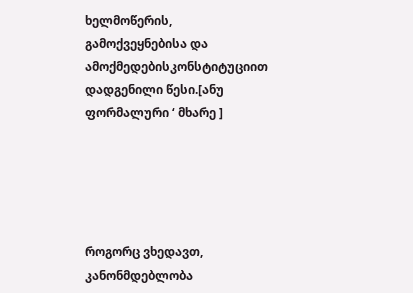ხელმოწერის, გამოქვეყნებისა და ამოქმედებისკონსტიტუციით დადგენილი წესი.[ანუ ფორმალური ‘ მხარე ]





როგორც ვხედავთ, კანონმდებლობა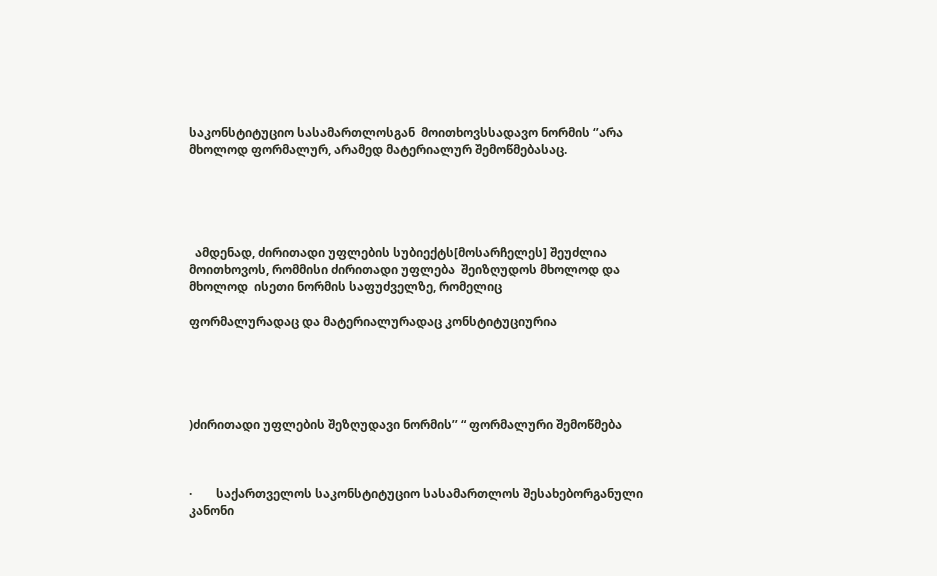საკონსტიტუციო სასამართლოსგან  მოითხოვსსადავო ნორმის ‘’არა მხოლოდ ფორმალურ, არამედ მატერიალურ შემოწმებასაც.





  ამდენად, ძირითადი უფლების სუბიექტს[მოსარჩელეს] შეუძლია მოითხოვოს, რომმისი ძირითადი უფლება  შეიზღუდოს მხოლოდ და მხოლოდ  ისეთი ნორმის საფუძველზე, რომელიც

ფორმალურადაც და მატერიალურადაც კონსტიტუციურია





)ძირითადი უფლების შეზღუდავი ნორმის’’ “ ფორმალური შემოწმება



·        საქართველოს საკონსტიტუციო სასამართლოს შესახებორგანული კანონი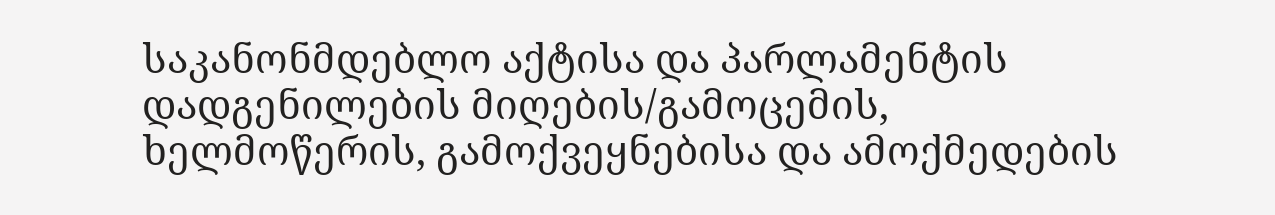საკანონმდებლო აქტისა და პარლამენტის დადგენილების მიღების/გამოცემის, ხელმოწერის, გამოქვეყნებისა და ამოქმედების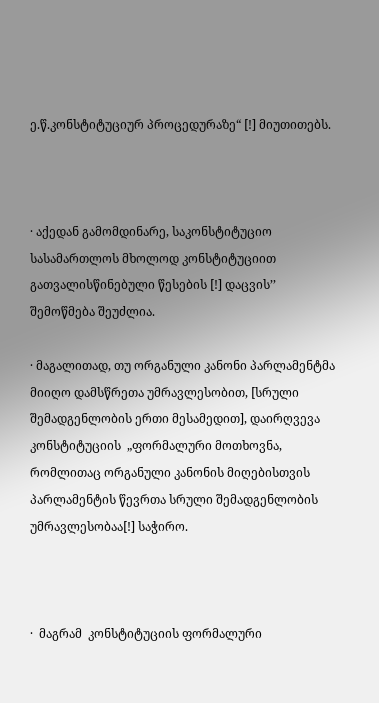ე.წ.კონსტიტუციურ პროცედურაზე“ [!] მიუთითებს.



· აქედან გამომდინარე, საკონსტიტუციო სასამართლოს მხოლოდ კონსტიტუციით გათვალისწინებული წესების [!] დაცვის’’ შემოწმება შეუძლია.

· მაგალითად, თუ ორგანული კანონი პარლამენტმა მიიღო დამსწრეთა უმრავლესობით, [სრული შემადგენლობის ერთი მესამედით], დაირღვევა კონსტიტუციის  „ფორმალური მოთხოვნა, რომლითაც ორგანული კანონის მიღებისთვის პარლამენტის წევრთა სრული შემადგენლობის უმრავლესობაა[!] საჭირო.



·  მაგრამ  კონსტიტუციის ფორმალური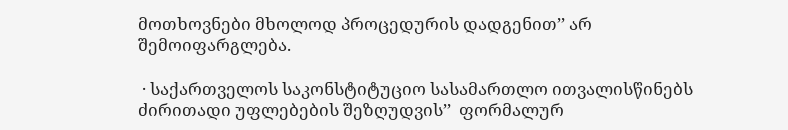მოთხოვნები მხოლოდ პროცედურის დადგენით’’ არ შემოიფარგლება.

 · საქართველოს საკონსტიტუციო სასამართლო ითვალისწინებს ძირითადი უფლებების შეზღუდვის’’  ფორმალურ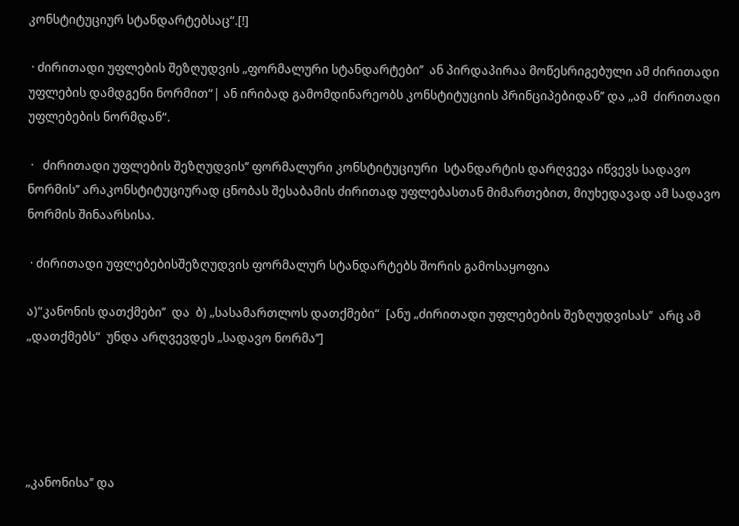კონსტიტუციურ სტანდარტებსაც“.[!]

 · ძირითადი უფლების შეზღუდვის „ფორმალური სტანდარტები’’  ან პირდაპირაა მოწესრიგებული ამ ძირითადი უფლების დამდგენი ნორმით“| ან ირიბად გამომდინარეობს კონსტიტუციის პრინციპებიდან’’ და „ამ  ძირითადი უფლებების ნორმდან“.

 ·   ძირითადი უფლების შეზღუდვის’’ ფორმალური კონსტიტუციური  სტანდარტის დარღვევა იწვევს სადავო ნორმის’’ არაკონსტიტუციურად ცნობას შესაბამის ძირითად უფლებასთან მიმართებით, მიუხედავად ამ სადავო  ნორმის შინაარსისა.

 · ძირითადი უფლებებისშეზღუდვის ფორმალურ სტანდარტებს შორის გამოსაყოფია

ა)“კანონის დათქმები’’  და  ბ) „სასამართლოს დათქმები“  [ანუ „ძირითადი უფლებების შეზღუდვისას’’  არც ამ „დათქმებს“  უნდა არღვევდეს „სადავო ნორმა’’]





„კანონისა’’ და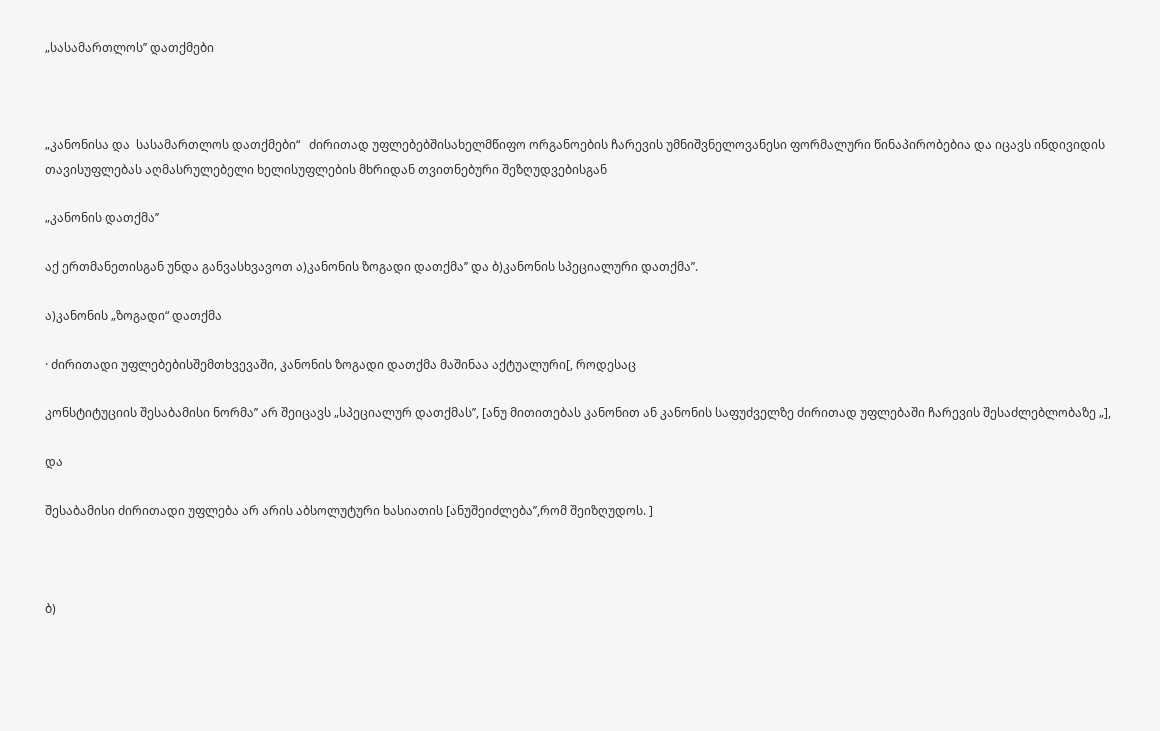„სასამართლოს’’ დათქმები



„კანონისა და  სასამართლოს დათქმები“   ძირითად უფლებებშისახელმწიფო ორგანოების ჩარევის უმნიშვნელოვანესი ფორმალური წინაპირობებია და იცავს ინდივიდის თავისუფლებას აღმასრულებელი ხელისუფლების მხრიდან თვითნებური შეზღუდვებისგან

„კანონის დათქმა’’

აქ ერთმანეთისგან უნდა განვასხვავოთ ა)კანონის ზოგადი დათქმა’’ და ბ)კანონის სპეციალური დათქმა’’.

ა)კანონის „ზოგადი“ დათქმა

· ძირითადი უფლებებისშემთხვევაში, კანონის ზოგადი დათქმა მაშინაა აქტუალური[, როდესაც

კონსტიტუციის შესაბამისი ნორმა’’ არ შეიცავს „სპეციალურ დათქმას’’, [ანუ მითითებას კანონით ან კანონის საფუძველზე ძირითად უფლებაში ჩარევის შესაძლებლობაზე „],

და

შესაბამისი ძირითადი უფლება არ არის აბსოლუტური ხასიათის [ანუშეიძლება’’,რომ შეიზღუდოს. ]



ბ)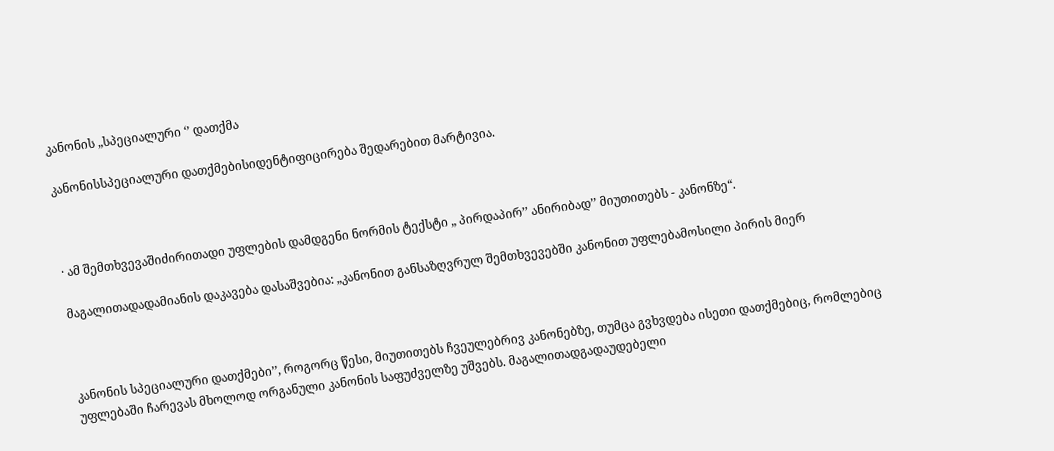კანონის „სპეციალური ‘’ დათქმა

კანონისსპეციალური დათქმებისიდენტიფიცირება შედარებით მარტივია.



· ამ შემთხვევაშიძირითადი უფლების დამდგენი ნორმის ტექსტი „ პირდაპირ’’ ანირიბად’’ მიუთითებს - კანონზე“.

მაგალითადადამიანის დაკავება დასაშვებია: „კანონით განსაზღვრულ შემთხვევებში კანონით უფლებამოსილი პირის მიერ



კანონის სპეციალური დათქმები’’, როგორც წესი, მიუთითებს ჩვეულებრივ კანონებზე, თუმცა გვხვდება ისეთი დათქმებიც, რომლებიც უფლებაში ჩარევას მხოლოდ ორგანული კანონის საფუძველზე უშვებს. მაგალითადგადაუდებელი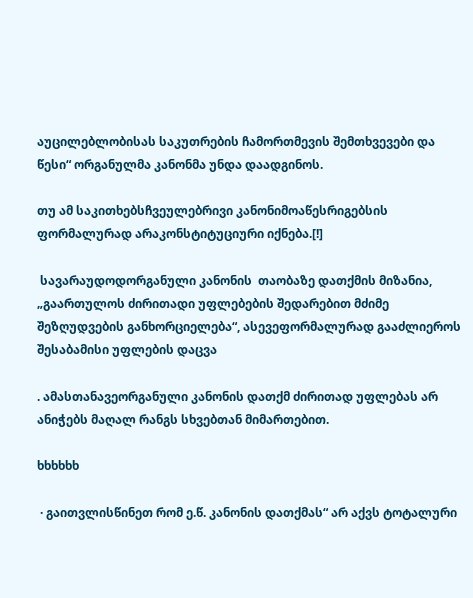აუცილებლობისას საკუთრების ჩამორთმევის შემთხვევები და წესი“ ორგანულმა კანონმა უნდა დაადგინოს.

თუ ამ საკითხებსჩვეულებრივი კანონიმოაწესრიგებსის ფორმალურად არაკონსტიტუციური იქნება.[!]

 სავარაუდოდორგანული კანონის  თაობაზე დათქმის მიზანია, „გაართულოს ძირითადი უფლებების შედარებით მძიმე შეზღუდვების განხორციელება“, ასევეფორმალურად გააძლიეროს შესაბამისი უფლების დაცვა

. ამასთანავეორგანული კანონის დათქმ ძირითად უფლებას არ ანიჭებს მაღალ რანგს სხვებთან მიმართებით.

ხხხხხხ

 · გაითვლისწინეთ რომ ე.წ. კანონის დათქმას“ არ აქვს ტოტალური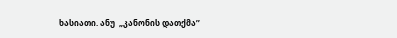ხასიათი. ანუ  „კანონის დათქმა’’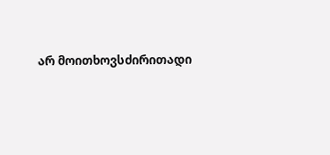არ მოითხოვსძირითადი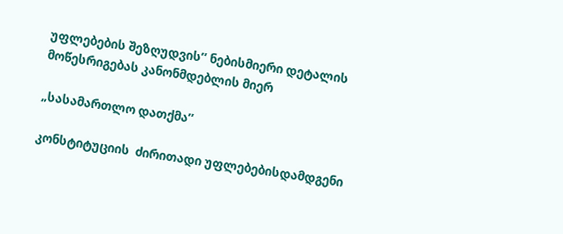უფლებების შეზღუდვის’’ ნებისმიერი დეტალის მოწესრიგებას კანონმდებლის მიერ

„სასამართლო დათქმა’’

კონსტიტუციის  ძირითადი უფლებებისდამდგენი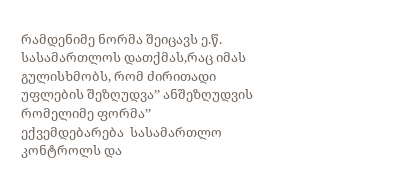რამდენიმე ნორმა შეიცავს ე.წ. სასამართლოს დათქმას,რაც იმას გულისხმობს, რომ ძირითადი უფლების შეზღუდვა’’ ანშეზღუდვის რომელიმე ფორმა’’ ექვემდებარება  სასამართლო კონტროლს და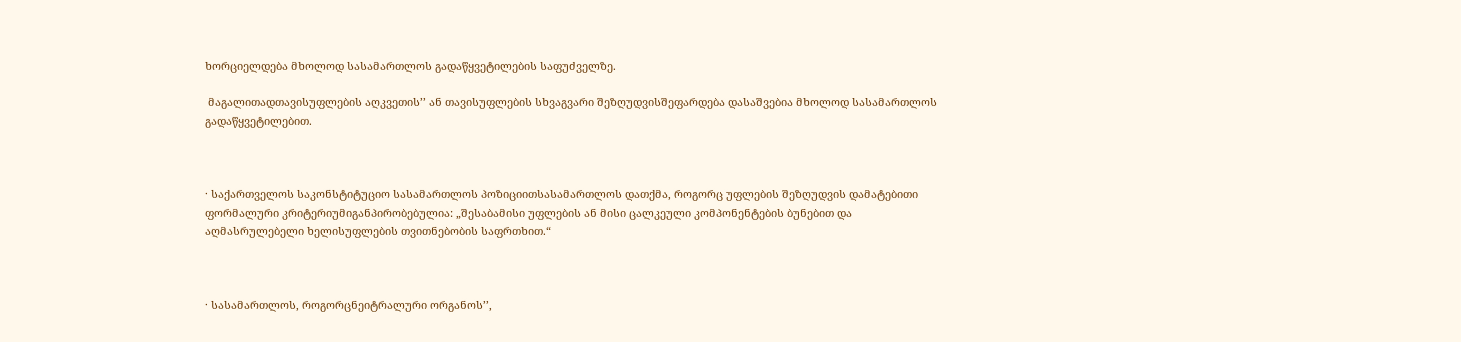ხორციელდება მხოლოდ სასამართლოს გადაწყვეტილების საფუძველზე.

 მაგალითადთავისუფლების აღკვეთის’’ ან თავისუფლების სხვაგვარი შეზღუდვისშეფარდება დასაშვებია მხოლოდ სასამართლოს გადაწყვეტილებით.



· საქართველოს საკონსტიტუციო სასამართლოს პოზიციითსასამართლოს დათქმა, როგორც უფლების შეზღუდვის დამატებითი ფორმალური კრიტერიუმიგანპირობებულია: „შესაბამისი უფლების ან მისი ცალკეული კომპონენტების ბუნებით და აღმასრულებელი ხელისუფლების თვითნებობის საფრთხით.“



· სასამართლოს, როგორცნეიტრალური ორგანოს’’,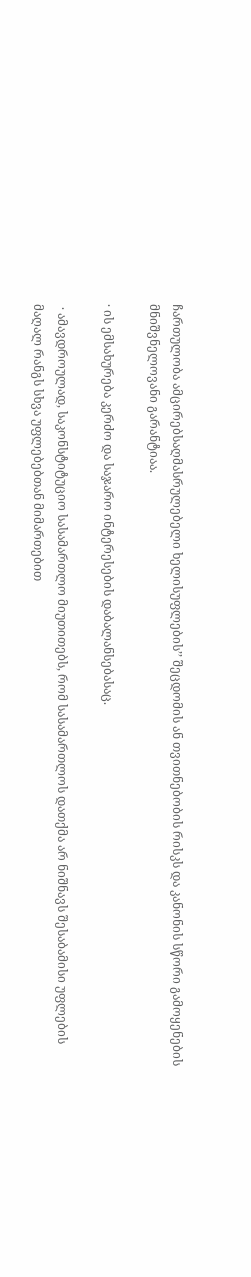ჩართულობა ამცირებსაღმასრულებელი ხელისუფლების’’ შეცდომის ან თვითნებობის რისკს და კანონის სწორი გამოყენების მნიშვნელოვანი გარანტიაა.

· ის ემსახურება კერძო და საჯარო ინტერესების დაბალანსებასაც.

 · ამავდროულად, საკონსტიტუციო სასამართლო მიუთითებს, რომ სასამართლოს დათქმა არ ნიშნავს შესაბამისი უფლების მაღალ რანგს სხვა უფლებებთან მიმართებით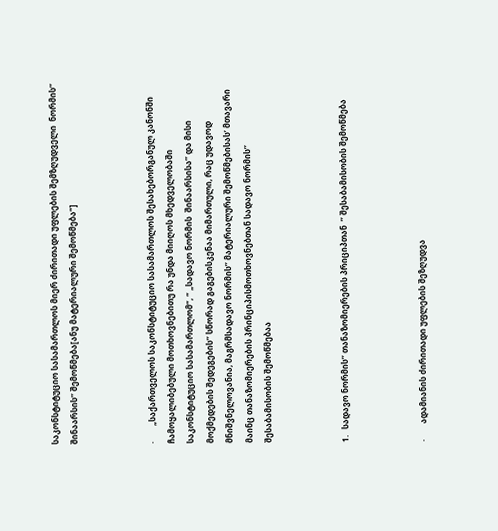საკონსტიტუციო სასამართლოს მიერ ძირითადი უფლების შემზღუდველი  ნორმის’’  შინაარსის’’ შემოწმება[ანუ მატერიალური შემოწმება“]



·        „საქართველოს საკონსტიტუციო სასამართლოს შესახებორგანულ კანონში ჩამოყალიბებული მოთხოვნებითუ რა უნდა მიიღოს მხედველობაში საკონსტიტუციო სასამართლომ“, “ „სადავო ნორმის  შინაარსისა’’ და მისი მოქმედების შედეგების’’ სწორად გაგებისკენაა მიმართული, რაც უდავოდ მნიშვნელოვანია, მაგრმსადავო ნორმის’’ მატერიალური შემოწმებისას’ მთავარი მაინც თანაზომიერების პრინციპისმოთხოვნებთან სადავო ნორმის’’ შესაბამისობის შემოწმებაა



1.   სადავო ნორმის’’ თანაზომიერების პრიციპთან  ’’ შესაბამისობის შემოწმება



·        ადამიანის ძირითადი უფლების შეზღუდვა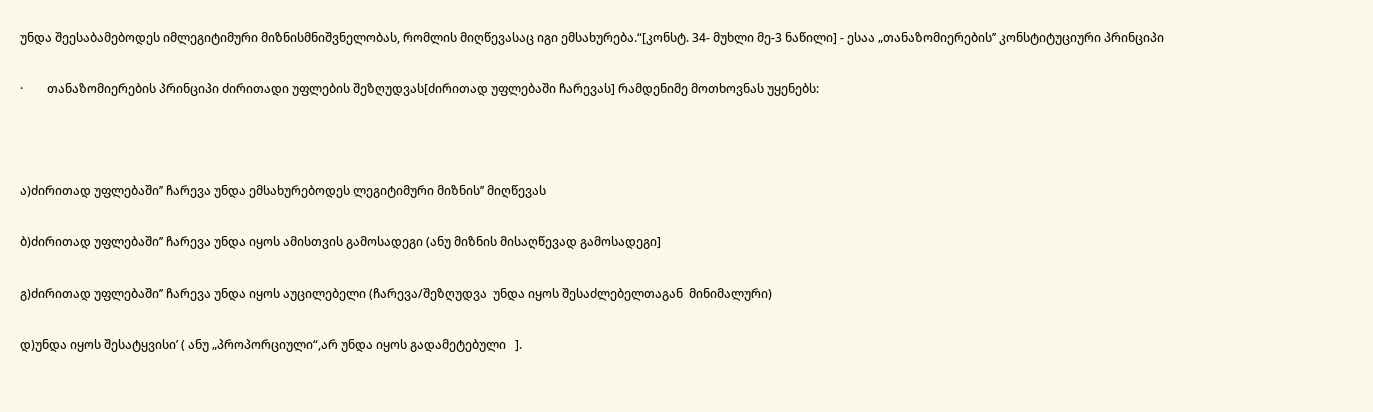უნდა შეესაბამებოდეს იმლეგიტიმური მიზნისმნიშვნელობას, რომლის მიღწევასაც იგი ემსახურება.“[კონსტ. 34- მუხლი მე-3 ნაწილი] - ესაა „თანაზომიერების’’ კონსტიტუციური პრინციპი

·        თანაზომიერების პრინციპი ძირითადი უფლების შეზღუდვას[ძირითად უფლებაში ჩარევას] რამდენიმე მოთხოვნას უყენებს:



ა)ძირითად უფლებაში’’ ჩარევა უნდა ემსახურებოდეს ლეგიტიმური მიზნის’’ მიღწევას

ბ)ძირითად უფლებაში’’ ჩარევა უნდა იყოს ამისთვის გამოსადეგი (ანუ მიზნის მისაღწევად გამოსადეგი]

გ)ძირითად უფლებაში’’ ჩარევა უნდა იყოს აუცილებელი (ჩარევა/შეზღუდვა  უნდა იყოს შესაძლებელთაგან  მინიმალური)

დ)უნდა იყოს შესატყვისი’ ( ანუ „პროპორციული“,არ უნდა იყოს გადამეტებული   ].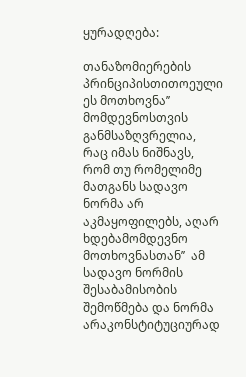ყურადღება:

თანაზომიერების პრინციპისთითოეული ეს მოთხოვნა’’ მომდევნოსთვის განმსაზღვრელია, რაც იმას ნიშნავს, რომ თუ რომელიმე მათგანს სადავო ნორმა არ აკმაყოფილებს, აღარ ხდებამომდევნო მოთხოვნასთან’’  ამ სადავო ნორმის შესაბამისობის შემოწმება და ნორმა არაკონსტიტუციურად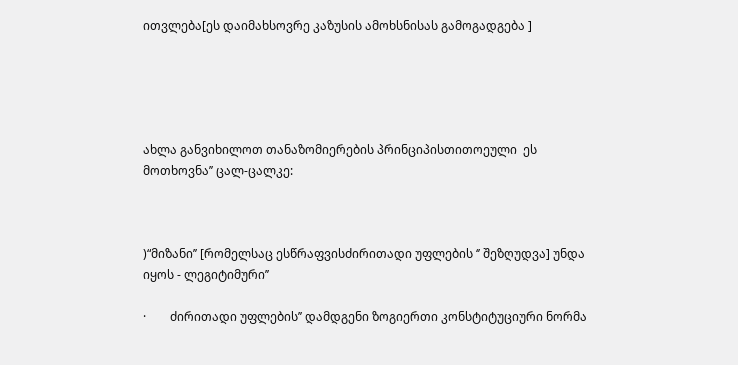ითვლება[ეს დაიმახსოვრე კაზუსის ამოხსნისას გამოგადგება ]





ახლა განვიხილოთ თანაზომიერების პრინციპისთითოეული  ეს მოთხოვნა’’ ცალ-ცალკე:



)“მიზანი’’ [რომელსაც ესწრაფვისძირითადი უფლების ‘’ შეზღუდვა] უნდა იყოს - ლეგიტიმური’’

·        ძირითადი უფლების’’ დამდგენი ზოგიერთი კონსტიტუციური ნორმა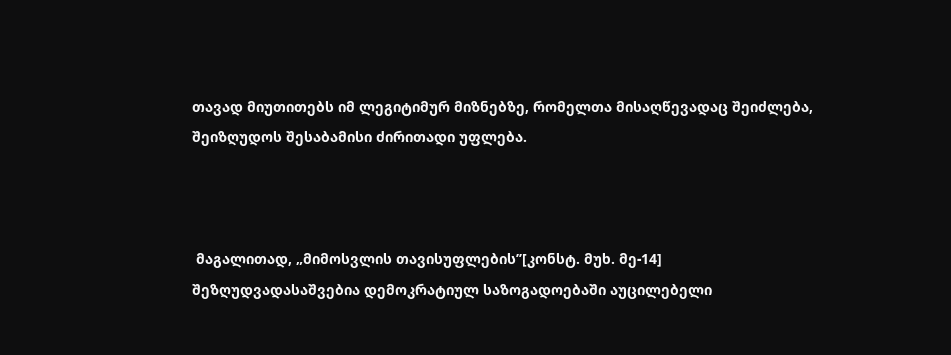თავად მიუთითებს იმ ლეგიტიმურ მიზნებზე, რომელთა მისაღწევადაც შეიძლება, შეიზღუდოს შესაბამისი ძირითადი უფლება.



 მაგალითად, „მიმოსვლის თავისუფლების’’[კონსტ. მუხ. მე-14] შეზღუდვადასაშვებია დემოკრატიულ საზოგადოებაში აუცილებელი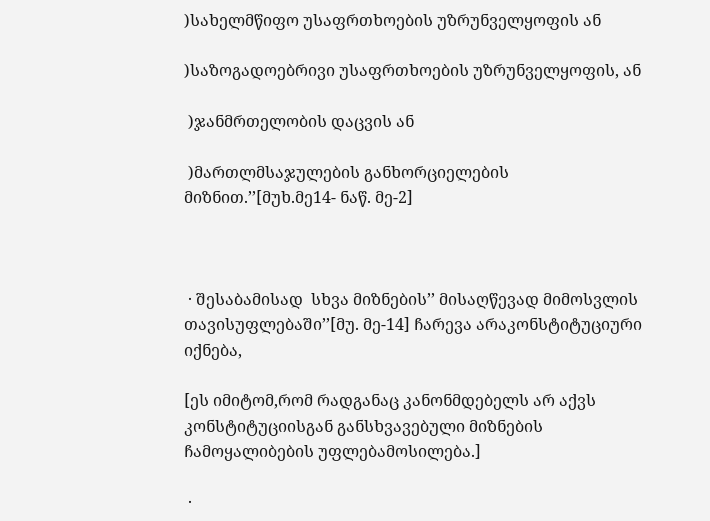)სახელმწიფო უსაფრთხოების უზრუნველყოფის ან

)საზოგადოებრივი უსაფრთხოების უზრუნველყოფის, ან

 )ჯანმრთელობის დაცვის ან

 )მართლმსაჯულების განხორციელების მიზნით.’’[მუხ.მე14- ნაწ. მე-2]



 · შესაბამისად  სხვა მიზნების’’ მისაღწევად მიმოსვლის თავისუფლებაში’’[მუ. მე-14] ჩარევა არაკონსტიტუციური იქნება,

[ეს იმიტომ,რომ რადგანაც კანონმდებელს არ აქვს კონსტიტუციისგან განსხვავებული მიზნების ჩამოყალიბების უფლებამოსილება.]

 ·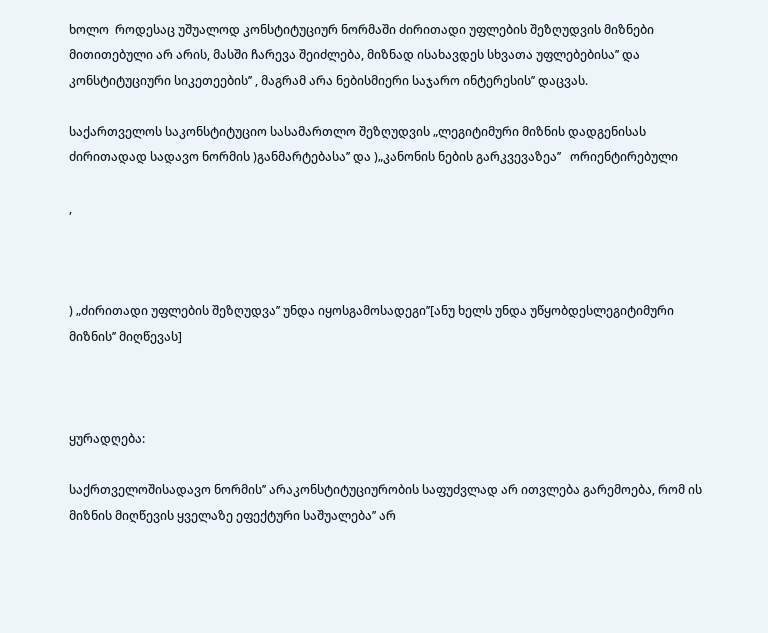ხოლო  როდესაც უშუალოდ კონსტიტუციურ ნორმაში ძირითადი უფლების შეზღუდვის მიზნები მითითებული არ არის, მასში ჩარევა შეიძლება, მიზნად ისახავდეს სხვათა უფლებებისა’’ და კონსტიტუციური სიკეთეების’’ , მაგრამ არა ნებისმიერი საჯარო ინტერესის’’ დაცვას.

საქართველოს საკონსტიტუციო სასამართლო შეზღუდვის „ლეგიტიმური მიზნის დადგენისას ძირითადად სადავო ნორმის )განმარტებასა’’ და )„კანონის ნების გარკვევაზეა’’   ორიენტირებული

,



) „ძირითადი უფლების შეზღუდვა’’ უნდა იყოსგამოსადეგი’’[ანუ ხელს უნდა უწყობდესლეგიტიმური მიზნის’’ მიღწევას]



ყურადღება:

საქრთველოშისადავო ნორმის’’ არაკონსტიტუციურობის საფუძვლად არ ითვლება გარემოება, რომ ის მიზნის მიღწევის ყველაზე ეფექტური საშუალება’’ არ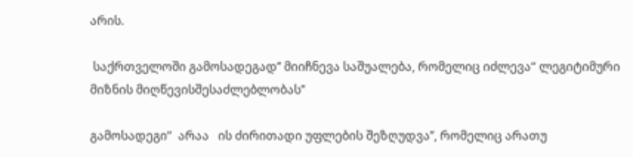არის.

 საქრთველოში გამოსადეგად’’ მიიჩნევა საშუალება, რომელიც იძლევა“ ლეგიტიმური მიზნის მიღწევისშესაძლებლობას’’

გამოსადეგი“  არაა   ის ძირითადი უფლების შეზღუდვა’’, რომელიც არათუ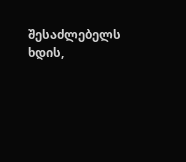შესაძლებელს ხდის,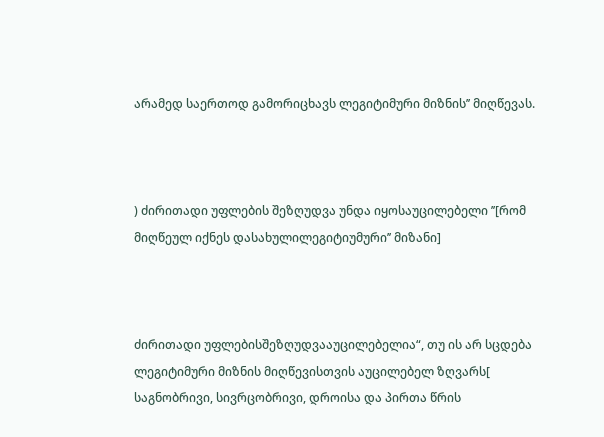არამედ საერთოდ გამორიცხავს ლეგიტიმური მიზნის’’ მიღწევას.



) ძირითადი უფლების შეზღუდვა უნდა იყოსაუცილებელი ’’[რომ მიღწეულ იქნეს დასახულილეგიტიუმური’’ მიზანი]



ძირითადი უფლებისშეზღუდვააუცილებელია“, თუ ის არ სცდება ლეგიტიმური მიზნის მიღწევისთვის აუცილებელ ზღვარს[ საგნობრივი, სივრცობრივი, დროისა და პირთა წრის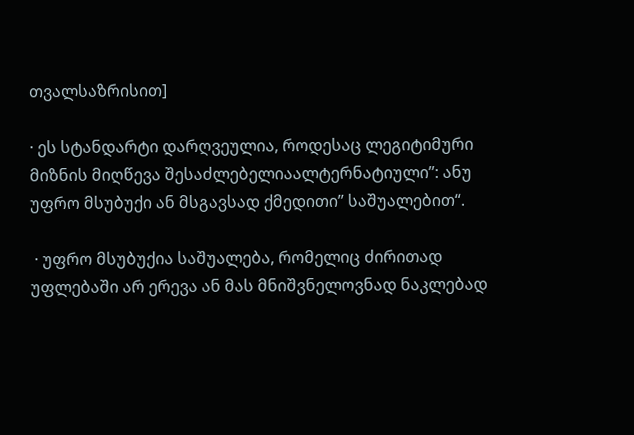თვალსაზრისით]

· ეს სტანდარტი დარღვეულია, როდესაც ლეგიტიმური მიზნის მიღწევა შესაძლებელიაალტერნატიული’’: ანუ უფრო მსუბუქი ან მსგავსად ქმედითი’’ საშუალებით“.

 · უფრო მსუბუქია საშუალება, რომელიც ძირითად უფლებაში არ ერევა ან მას მნიშვნელოვნად ნაკლებად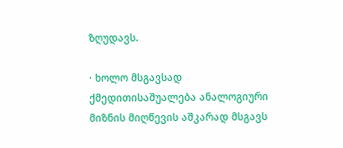ზღუდავს.

· ხოლო მსგავსად ქმედითისაშუალება ანალოგიური მიზნის მიღწევის აშკარად მსგავს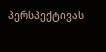პერსპექტივას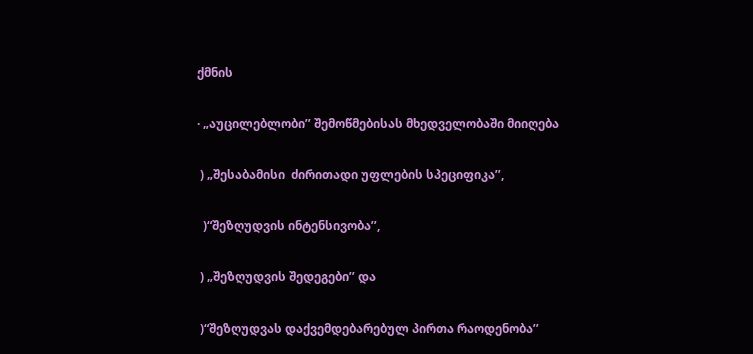ქმნის

· „აუცილებლობი’’ შემოწმებისას მხედველობაში მიიღება

 ) „შესაბამისი  ძირითადი უფლების სპეციფიკა’’,

  )“შეზღუდვის ინტენსივობა’’,

 ) „შეზღუდვის შედეგები’’ და

 )“შეზღუდვას დაქვემდებარებულ პირთა რაოდენობა’’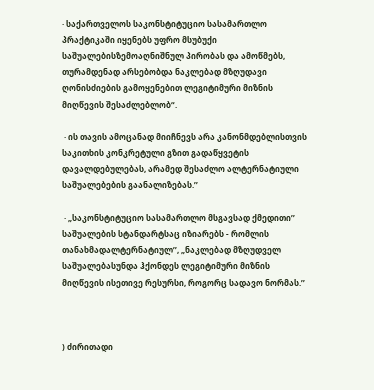· საქართველოს საკონსტიტუციო სასამართლო პრაქტიკაში იყენებს უფრო მსუბუქი საშუალებისზემოაღნიშნულ პირობას და ამოწმებს, თურამდენად არსებობდა ნაკლებად მზღუდავი ღონისძიების გამოყენებით ლეგიტიმური მიზნის მიღწევის შესაძლებლობ“.

 · ის თავის ამოცანად მიიჩნევს არა კანონმდებლისთვის საკითხის კონკრეტული გზით გადაწყვეტის დავალდებულებას, არამედ შესაძლო ალტერნატიული საშუალებების გაანალიზებას.’’

 · „საკონსტიტუციო სასამართლო მსგავსად ქმედითი’’ საშუალების სტანდარტსაც იზიარებს - რომლის თანახმადალტერნატიულ’’, „ნაკლებად მზღუდველ საშუალებასუნდა ჰქონდეს ლეგიტიმური მიზნის მიღწევის ისეთივე რესურსი, როგორც სადავო ნორმას.’’



) ძირითადი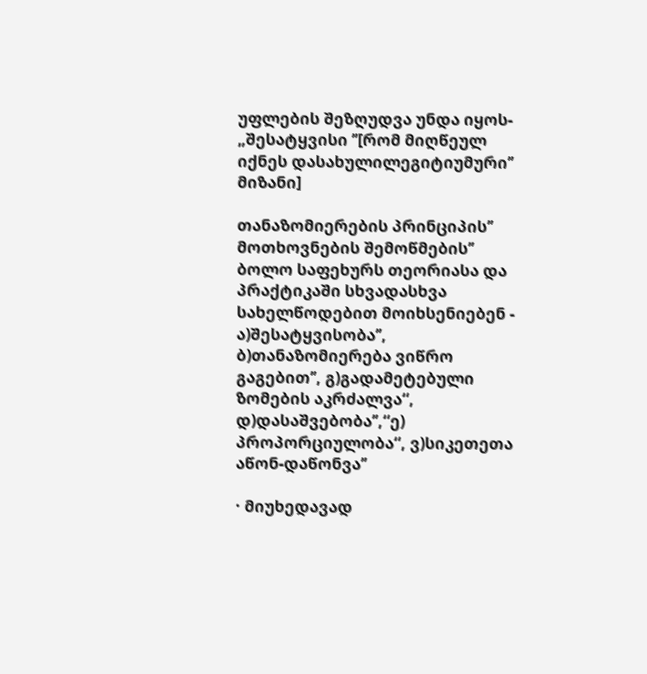უფლების შეზღუდვა უნდა იყოს- „შესატყვისი ’’[რომ მიღწეულ იქნეს დასახულილეგიტიუმური’’ მიზანი]

თანაზომიერების პრინციპის’’ მოთხოვნების შემოწმების’’ ბოლო საფეხურს თეორიასა და პრაქტიკაში სხვადასხვა სახელწოდებით მოიხსენიებენ - ა)შესატყვისობა’’, ბ)თანაზომიერება ვიწრო გაგებით’’, გ)გადამეტებული ზომების აკრძალვა“, დ)დასაშვებობა’’,“ე) პროპორციულობა“, ვ)სიკეთეთა აწონ-დაწონვა’’

· მიუხედავად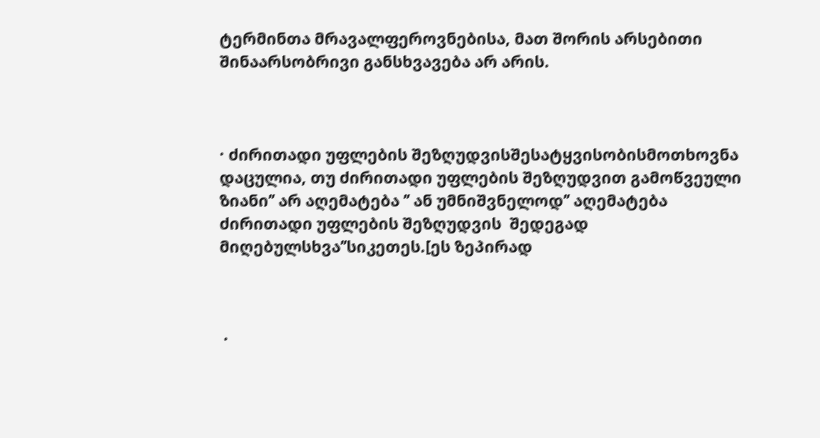ტერმინთა მრავალფეროვნებისა, მათ შორის არსებითი შინაარსობრივი განსხვავება არ არის.



· ძირითადი უფლების შეზღუდვისშესატყვისობისმოთხოვნა დაცულია, თუ ძირითადი უფლების შეზღუდვით გამოწვეული ზიანი’’ არ აღემატება ’’ ან უმნიშვნელოდ’’ აღემატება ძირითადი უფლების შეზღუდვის  შედეგად მიღებულსხვა’’სიკეთეს.[ეს ზეპირად



 ·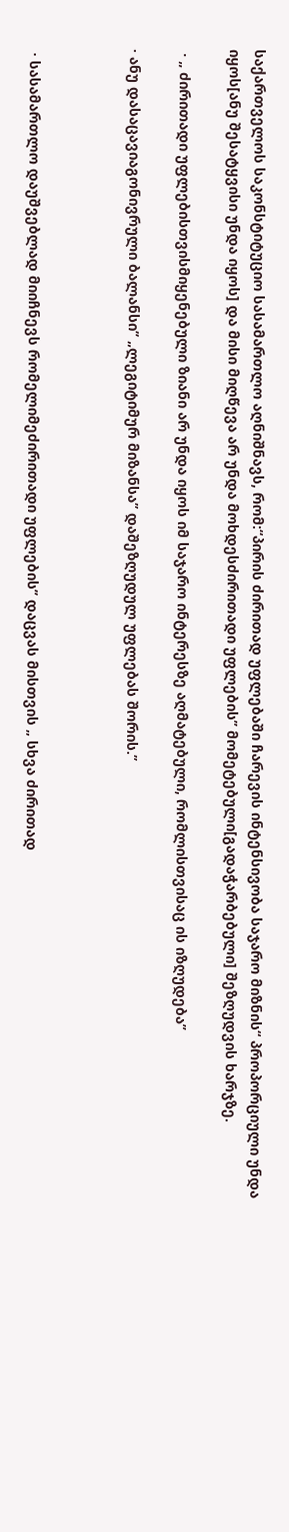საქართველოს საკონსტიტუციო სასამართლო აღნიშნავს, რომ:“პირის ძირითად უფლებაში ჩარევის ინტენსივობა საჯარო მიზნის“ პროპორციული უნდა იყოს[ანუ შესატყვისი უნდა იყოს] და მისი მიღწევა არ უნდა მოხდესძირითადი უფლების’’ მომეტებული[გადაჭარბებული] შეზღუდვის ხარჯზე.

 · „ ძირითადი უფლებისთვისმიყენებული ზიანი არ უნდა იყოს იმ საჯარო ინტერესზე აღმატებული, რომლისთვისაც ის იზღუდება’’

· ანუ დასაცავიაგონივრული ბალანსი’’ „ლეგიტიმურ მიზანსა’’ დაშეზღუდულ უფლებას შორის.’’



 · სასამართლო დაუშვებლად მიიჩნევს რომელიმეძირითადი უფლების’’ დაცვას მისთვის „ სხვა ძირითად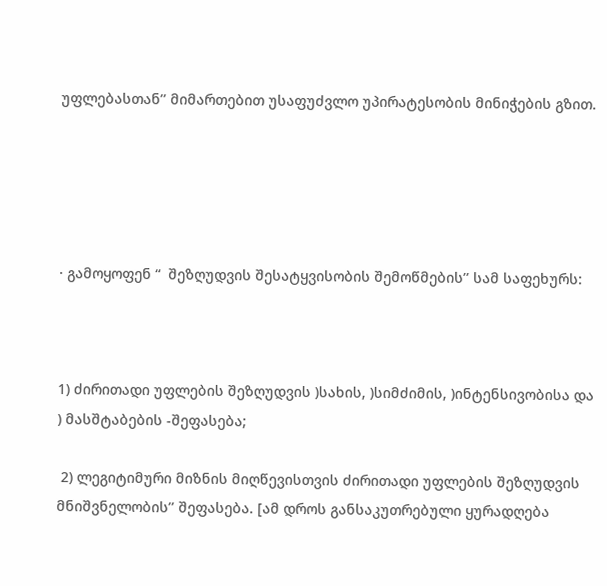უფლებასთან’’ მიმართებით უსაფუძვლო უპირატესობის მინიჭების გზით.





· გამოყოფენ “  შეზღუდვის შესატყვისობის შემოწმების’’ სამ საფეხურს:



1) ძირითადი უფლების შეზღუდვის )სახის, )სიმძიმის, )ინტენსივობისა და ) მასშტაბების -შეფასება;

 2) ლეგიტიმური მიზნის მიღწევისთვის ძირითადი უფლების შეზღუდვის მნიშვნელობის’’ შეფასება. [ამ დროს განსაკუთრებული ყურადღება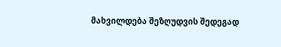მახვილდება შეზღუდვის შედეგად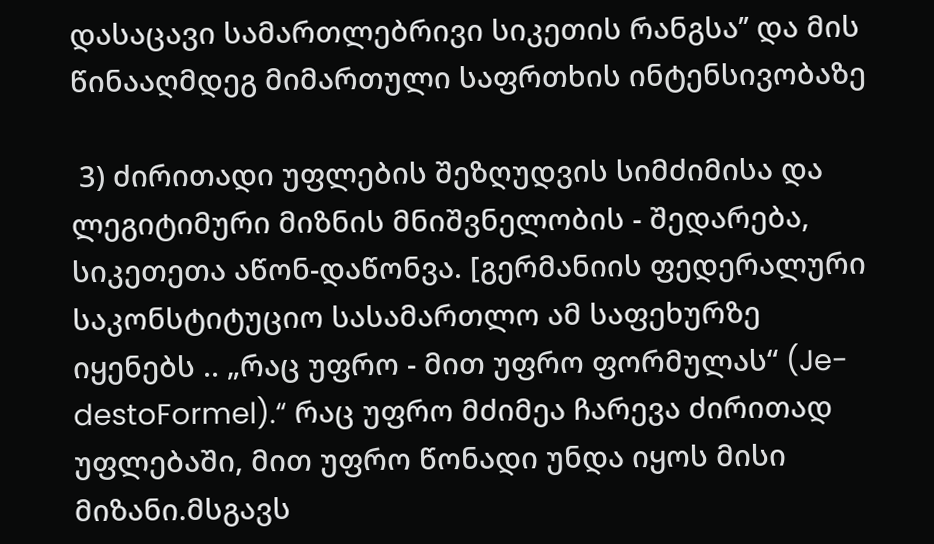დასაცავი სამართლებრივი სიკეთის რანგსა’’ და მის წინააღმდეგ მიმართული საფრთხის ინტენსივობაზე

 3) ძირითადი უფლების შეზღუდვის სიმძიმისა და ლეგიტიმური მიზნის მნიშვნელობის - შედარება, სიკეთეთა აწონ-დაწონვა. [გერმანიის ფედერალური საკონსტიტუციო სასამართლო ამ საფეხურზე იყენებს .. „რაც უფრო - მით უფრო ფორმულას“ (Je-destoFormel).“ რაც უფრო მძიმეა ჩარევა ძირითად უფლებაში, მით უფრო წონადი უნდა იყოს მისი მიზანი.მსგავს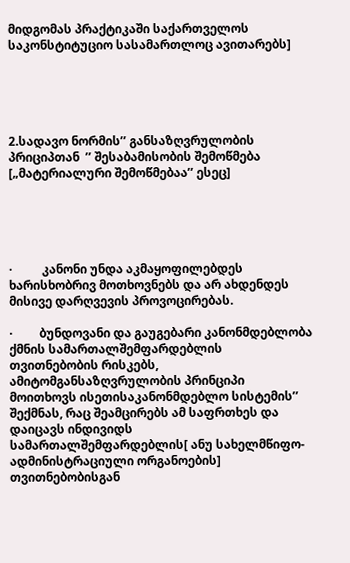მიდგომას პრაქტიკაში საქართველოს საკონსტიტუციო სასამართლოც ავითარებს]





2.სადავო ნორმის’’ განსაზღვრულობის  პრიციპთან  ’’ შესაბამისობის შემოწმება [„მატერიალური შემოწმებაა’’ ესეც]





·          კანონი უნდა აკმაყოფილებდეს ხარისხობრივ მოთხოვნებს და არ ახდენდეს მისივე დარღვევის პროვოცირებას.

·         ბუნდოვანი და გაუგებარი კანონმდებლობა ქმნის სამართალშემფარდებლის თვითნებობის რისკებს, ამიტომგანსაზღვრულობის პრინციპი მოითხოვს ისეთისაკანონმდებლო სისტემის’’ შექმნას, რაც შეამცირებს ამ საფრთხეს და დაიცავს ინდივიდს სამართალშემფარდებლის[ ანუ სახელმწიფო-ადმინისტრაციული ორგანოების] თვითნებობისგან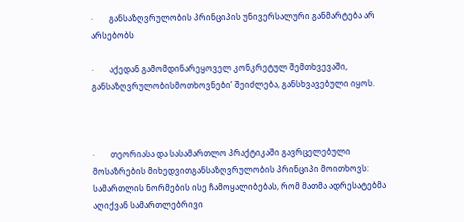·        განსაზღვრულობის პრინციპის უნივერსალური განმარტება არ არსებობს

·        აქედან გამომდინარეყოველ კონკრეტულ შემთხვევაში, განსაზღვრულობისმოთხოვნები’ შეიძლება, განსხვავებული იყოს.



·        თეორიასა და სასამართლო პრაქტიკაში გავრცელებული მოსაზრების მიხედვითგანსაზღვრულობის პრინციპი მოითხოვს: სამართლის ნორმების ისე ჩამოყალიბებას, რომ მათმა ადრესატებმა აღიქვან სამართლებრივი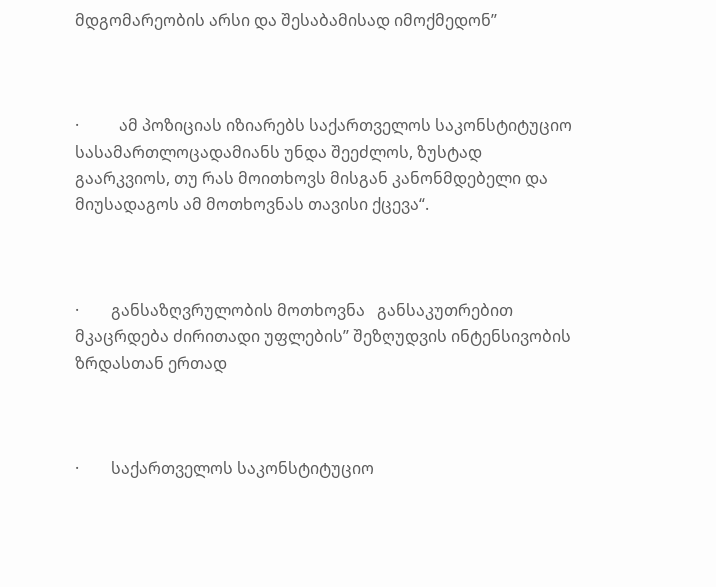მდგომარეობის არსი და შესაბამისად იმოქმედონ’’



·          ამ პოზიციას იზიარებს საქართველოს საკონსტიტუციო სასამართლოცადამიანს უნდა შეეძლოს, ზუსტად გაარკვიოს, თუ რას მოითხოვს მისგან კანონმდებელი და მიუსადაგოს ამ მოთხოვნას თავისი ქცევა“.



·        განსაზღვრულობის მოთხოვნა   განსაკუთრებით მკაცრდება ძირითადი უფლების’’ შეზღუდვის ინტენსივობის ზრდასთან ერთად



·        საქართველოს საკონსტიტუციო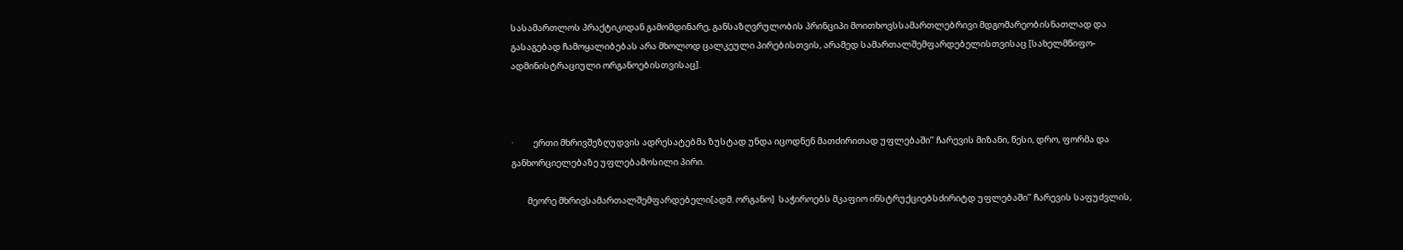სასამართლოს პრაქტიკიდან გამომდინარე, განსაზღვრულობის პრინციპი მოითხოვსსამართლებრივი მდგომარეობისნათლად და გასაგებად ჩამოყალიბებას არა მხოლოდ ცალკეული პირებისთვის, არამედ სამართალშემფარდებელისთვისაც [სახელმწიფო-ადმინისტრაციული ორგანოებისთვისაც].



·          ერთი მხრივშეზღუდვის ადრესატებმა ზუსტად უნდა იცოდნენ მათძირითად უფლებაში’’ ჩარევის მიზანი, წესი, დრო, ფორმა და განხორციელებაზე უფლებამოსილი პირი.

        მეორე მხრივსამართალშემფარდებელი[ადმ. ორგანო]  საჭიროებს მკაფიო ინსტრუქციებსძირიტდ უფლებაში’’ ჩარევის საფუძვლის,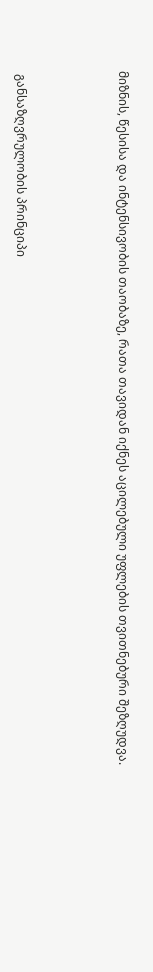მიზნის, წესისა და ინტენსივობის თაობაზე, რათა თავიდან იქნეს აცილებული უფლების თვითნებური შეზღუდვა.



 განსაზღვრულობის პრინციპი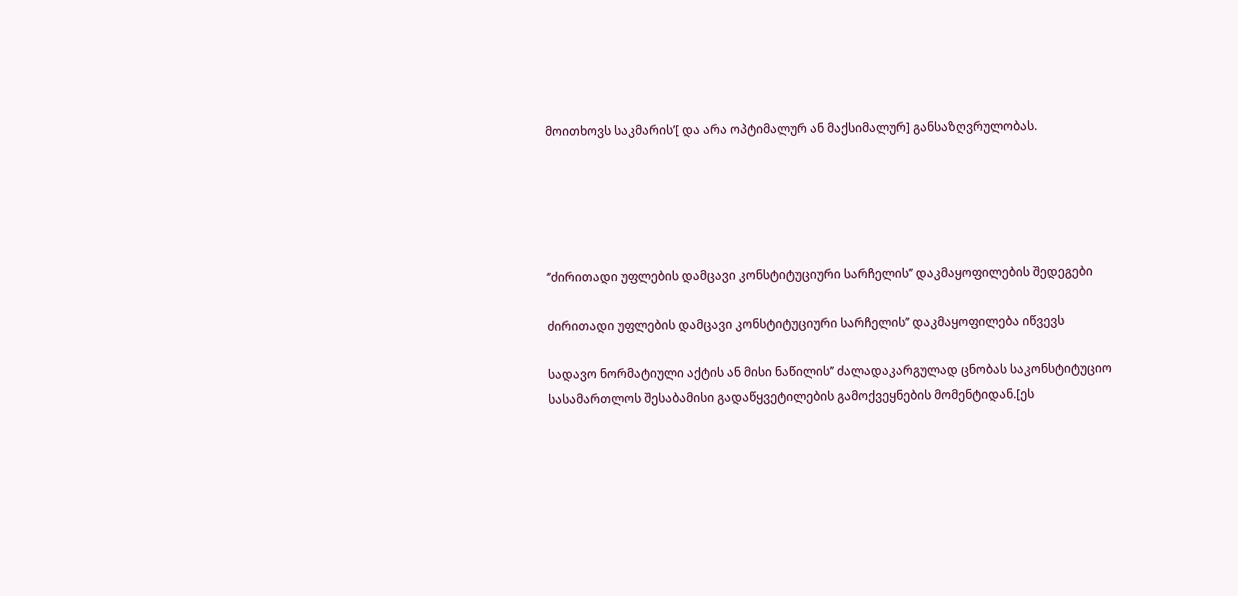მოითხოვს საკმარის’[ და არა ოპტიმალურ ან მაქსიმალურ] განსაზღვრულობას.





‘’ძირითადი უფლების დამცავი კონსტიტუციური სარჩელის’’ დაკმაყოფილების შედეგები

ძირითადი უფლების დამცავი კონსტიტუციური სარჩელის’’ დაკმაყოფილება იწვევს

სადავო ნორმატიული აქტის ან მისი ნაწილის’’ ძალადაკარგულად ცნობას საკონსტიტუციო სასამართლოს შესაბამისი გადაწყვეტილების გამოქვეყნების მომენტიდან.[ეს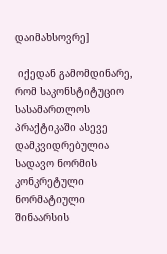დაიმახსოვრე]

 იქედან გამომდინარე, რომ საკონსტიტუციო სასამართლოს პრაქტიკაში ასევე დამკვიდრებულია სადავო ნორმის კონკრეტული ნორმატიული შინაარსის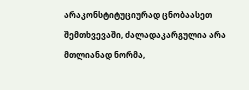არაკონსტიტუციურად ცნობაასეთ  შემთხვევაში, ძალადაკარგულია არა მთლიანად ნორმა,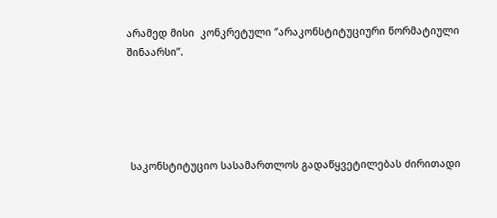არამედ მისი  კონკრეტული ‘’არაკონსტიტუციური ნორმატიული შინაარსი’’.





 საკონსტიტუციო სასამართლოს გადაწყვეტილებას ძირითადი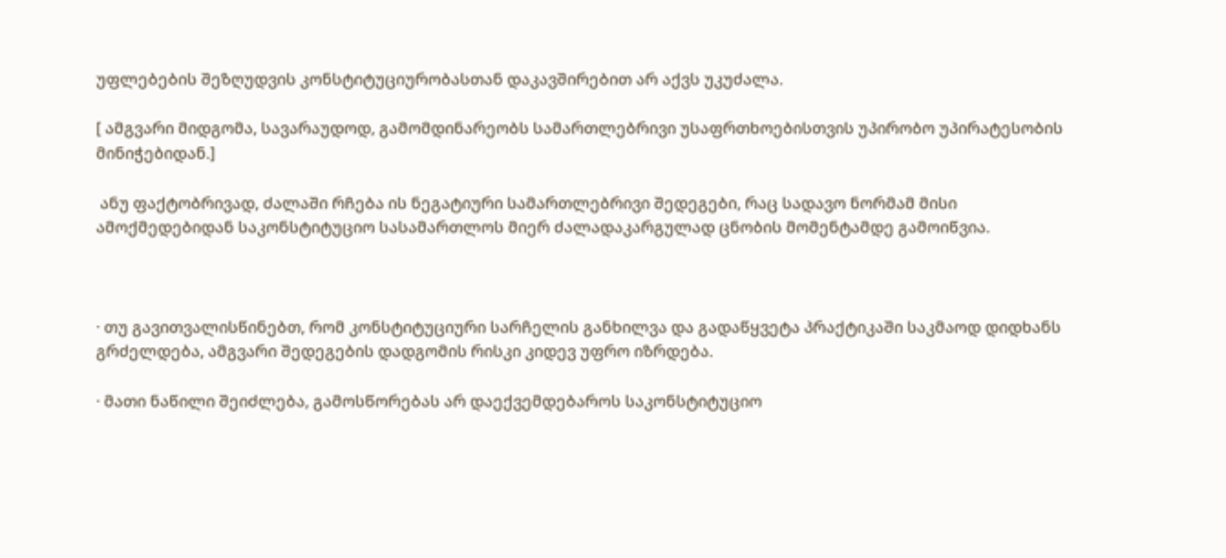უფლებების შეზღუდვის კონსტიტუციურობასთან დაკავშირებით არ აქვს უკუძალა.

[ ამგვარი მიდგომა, სავარაუდოდ, გამომდინარეობს სამართლებრივი უსაფრთხოებისთვის უპირობო უპირატესობის მინიჭებიდან.]

 ანუ ფაქტობრივად, ძალაში რჩება ის ნეგატიური სამართლებრივი შედეგები, რაც სადავო ნორმამ მისი ამოქმედებიდან საკონსტიტუციო სასამართლოს მიერ ძალადაკარგულად ცნობის მომენტამდე გამოიწვია.



· თუ გავითვალისწინებთ, რომ კონსტიტუციური სარჩელის განხილვა და გადაწყვეტა პრაქტიკაში საკმაოდ დიდხანს გრძელდება, ამგვარი შედეგების დადგომის რისკი კიდევ უფრო იზრდება.

· მათი ნაწილი შეიძლება, გამოსწორებას არ დაექვემდებაროს საკონსტიტუციო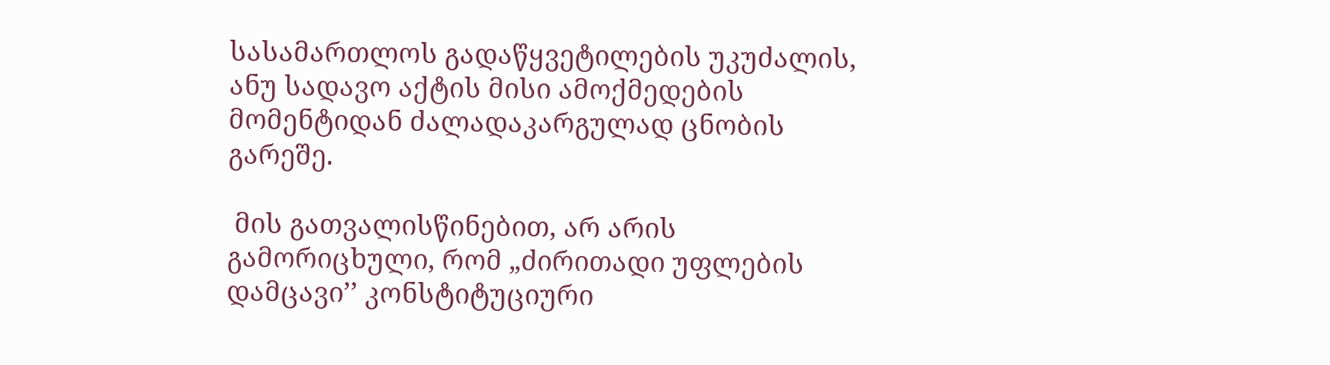სასამართლოს გადაწყვეტილების უკუძალის, ანუ სადავო აქტის მისი ამოქმედების მომენტიდან ძალადაკარგულად ცნობის გარეშე.

 მის გათვალისწინებით, არ არის გამორიცხული, რომ „ძირითადი უფლების დამცავი’’ კონსტიტუციური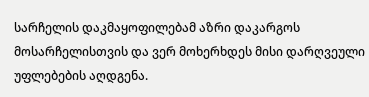სარჩელის დაკმაყოფილებამ აზრი დაკარგოს მოსარჩელისთვის და ვერ მოხერხდეს მისი დარღვეული უფლებების აღდგენა.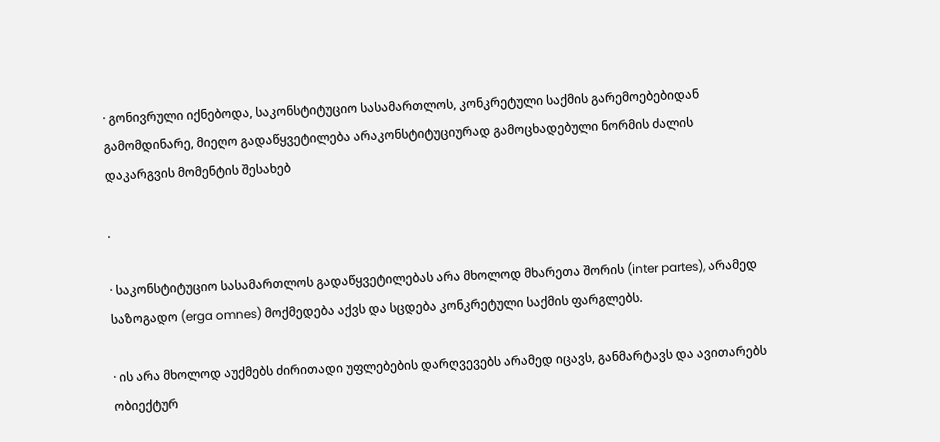· გონივრული იქნებოდა, საკონსტიტუციო სასამართლოს, კონკრეტული საქმის გარემოებებიდან გამომდინარე, მიეღო გადაწყვეტილება არაკონსტიტუციურად გამოცხადებული ნორმის ძალის დაკარგვის მომენტის შესახებ

.

· საკონსტიტუციო სასამართლოს გადაწყვეტილებას არა მხოლოდ მხარეთა შორის (inter partes), არამედ საზოგადო (erga omnes) მოქმედება აქვს და სცდება კონკრეტული საქმის ფარგლებს.

· ის არა მხოლოდ აუქმებს ძირითადი უფლებების დარღვევებს არამედ იცავს, განმარტავს და ავითარებს ობიექტურ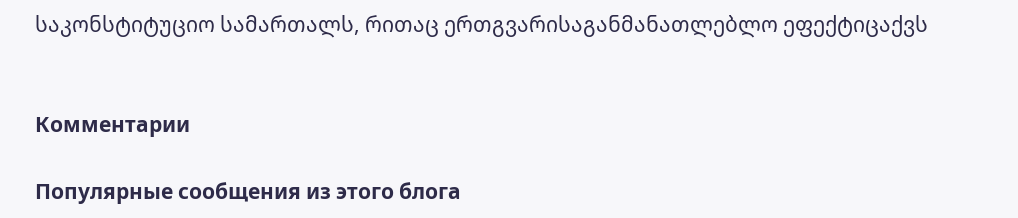საკონსტიტუციო სამართალს, რითაც ერთგვარისაგანმანათლებლო ეფექტიცაქვს


Комментарии

Популярные сообщения из этого блога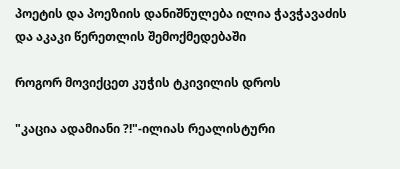პოეტის და პოეზიის დანიშნულება ილია ჭავჭავაძის და აკაკი წერეთლის შემოქმედებაში

როგორ მოვიქცეთ კუჭის ტკივილის დროს

"კაცია ადამიანი ?!"-ილიას რეალისტური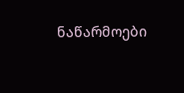ნაწარმოები